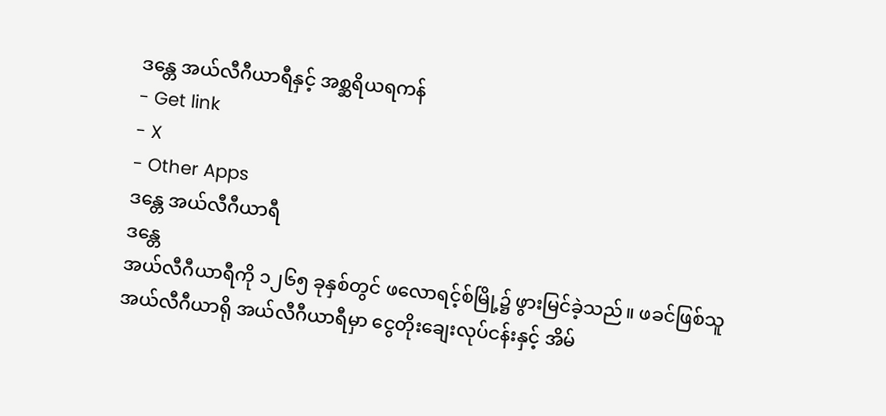ဒန္တေ အယ်လီဂီယာရီနှင့် အစ္ဆရိယရကန်
- Get link
- X
- Other Apps
ဒန္တေ အယ်လီဂီယာရီ
ဒန္တေ
အယ်လီဂီယာရီကို ၁၂၆၅ ခုနှစ်တွင် ဖလောရင့်စ်မြို့၌ ဖွားမြင်ခဲ့သည်။ ဖခင်ဖြစ်သူ
အယ်လီဂီယာရို အယ်လီဂီယာရီမှာ ငွေတိုးချေးလုပ်ငန်းနှင့် အိမ်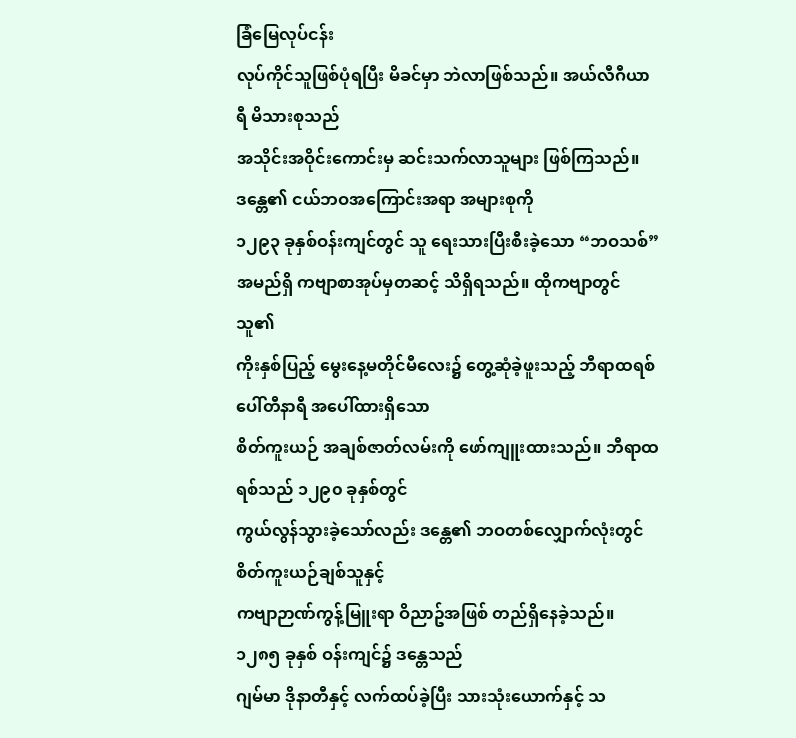ခြံမြေလုပ်ငန်း
လုပ်ကိုင်သူဖြစ်ပုံရပြီး မိခင်မှာ ဘဲလာဖြစ်သည်။ အယ်လီဂီယာရီ မိသားစုသည်
အသိုင်းအဝိုင်းကောင်းမှ ဆင်းသက်လာသူများ ဖြစ်ကြသည်။ ဒန္တေ၏ ငယ်ဘဝအကြောင်းအရာ အများစုကို
၁၂၉၃ ခုနှစ်ဝန်းကျင်တွင် သူ ရေးသားပြီးစီးခဲ့သော “ဘဝသစ်” အမည်ရှိ ကဗျာစာအုပ်မှတဆင့် သိရှိရသည်။ ထိုကဗျာတွင် သူ၏
ကိုးနှစ်ပြည့် မွေးနေ့မတိုင်မီလေး၌ တွေ့ဆုံခဲ့ဖူးသည့် ဘီရာထရစ် ပေါ်တီနာရီ အပေါ်ထားရှိသော
စိတ်ကူးယဉ် အချစ်ဇာတ်လမ်းကို ဖော်ကျူးထားသည်။ ဘီရာထရစ်သည် ၁၂၉၀ ခုနှစ်တွင်
ကွယ်လွန်သွားခဲ့သော်လည်း ဒန္တေ၏ ဘဝတစ်လျှောက်လုံးတွင် စိတ်ကူးယဉ်ချစ်သူနှင့်
ကဗျာဉာဏ်ကွန့်မြူးရာ ဝိညာဥ်အဖြစ် တည်ရှိနေခဲ့သည်။ ၁၂၈၅ ခုနှစ် ဝန်းကျင်၌ ဒန္တေသည်
ဂျမ်မာ ဒိုနာတီနှင့် လက်ထပ်ခဲ့ပြီး သားသုံးယောက်နှင့် သ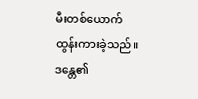မီးတစ်ယောက်
ထွန်းကားခဲ့သည်။
ဒန္တေ၏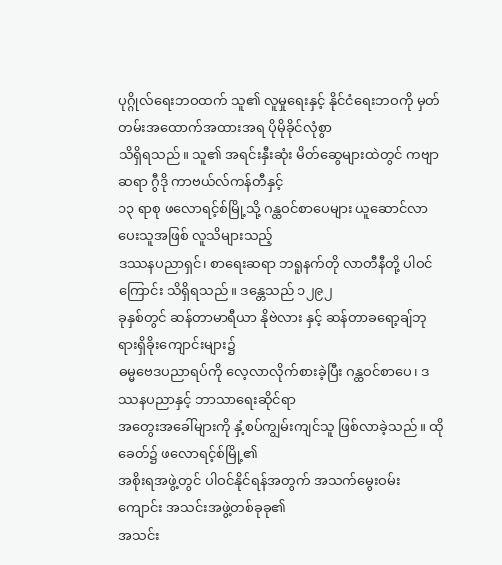ပုဂ္ဂိုလ်ရေးဘဝထက် သူ၏ လူမှုရေးနှင့် နိုင်ငံရေးဘဝကို မှတ်တမ်းအထောက်အထားအရ ပိုမိုခိုင်လုံစွာ
သိရှိရသည်။ သူ၏ အရင်းနှီးဆုံး မိတ်ဆွေများထဲတွင် ကဗျာဆရာ ဂွီဒို ကာဗယ်လ်ကန်တီနှင့်
၁၃ ရာစု ဖလောရင့်စ်မြို့သို့ ဂန္ထဝင်စာပေများ ယူဆောင်လာပေးသူအဖြစ် လူသိများသည့်
ဒဿနပညာရှင်၊ စာရေးဆရာ ဘရူနက်တို လာတီနီတို့ ပါဝင်ကြောင်း သိရှိရသည်။ ဒန္တေသည် ၁၂၉၂
ခုနှစ်တွင် ဆန်တာမာရီယာ နိုဗဲလား နှင့် ဆန်တာခရော့ချ်ဘုရားရှိခိုးကျောင်းများ၌
ဓမ္မဗေဒပညာရပ်ကို လေ့လာလိုက်စားခဲ့ပြီး ဂန္ထဝင်စာပေ၊ ဒဿနပညာနှင့် ဘာသာရေးဆိုင်ရာ
အတွေးအခေါ်များကို နှံ့စပ်ကျွမ်းကျင်သူ ဖြစ်လာခဲ့သည်။ ထိုခေတ်၌ ဖလောရင့်စ်မြို့၏
အစိုးရအဖွဲ့တွင် ပါဝင်နိုင်ရန်အတွက် အသက်မွေးဝမ်းကျောင်း အသင်းအဖွဲ့တစ်ခုခု၏
အသင်း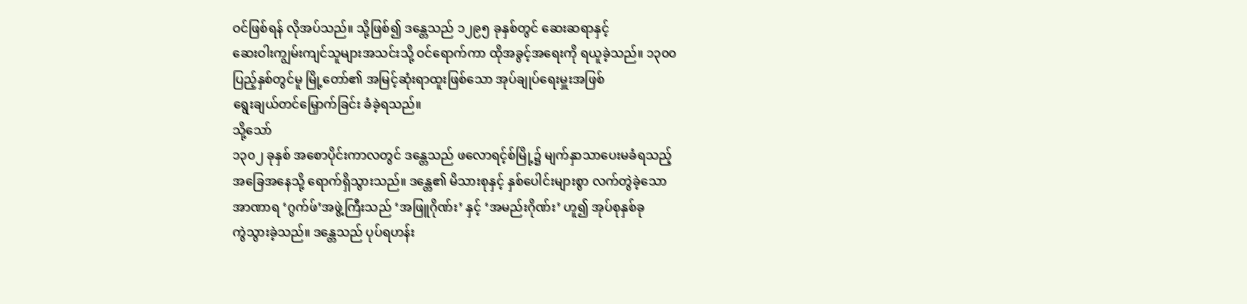ဝင်ဖြစ်ရန် လိုအပ်သည်။ သို့ဖြစ်၍ ဒန္တေသည် ၁၂၉၅ ခုနှစ်တွင် ဆေးဆရာနှင့်
ဆေးဝါးကျွမ်းကျင်သူများအသင်းသို့ ဝင်ရောက်ကာ ထိုအခွင့်အရေးကို ရယူခဲ့သည်။ ၁၃၀၀
ပြည့်နှစ်တွင်မူ မြို့တော်၏ အမြင့်ဆုံးရာထူးဖြစ်သော အုပ်ချုပ်ရေးမှူးအဖြစ်
ရွေးချယ်တင်မြှောက်ခြင်း ခံခဲ့ရသည်။
သို့သော်
၁၃၀၂ ခုနှစ် အစောပိုင်းကာလတွင် ဒန္တေသည် ဖလောရင့်စ်မြို့၌ မျက်နှာသာပေးမခံရသည့်
အခြေအနေသို့ ရောက်ရှိသွားသည်။ ဒန္တေ၏ မိသားစုနှင့် နှစ်ပေါင်းများစွာ လက်တွဲခဲ့သော
အာဏာရ ‘ဂွက်ဖ်’အဖွဲ့ကြီးသည် ‘အဖြူဂိုဏ်း’ နှင့် ‘အမည်းဂိုဏ်း’ ဟူ၍ အုပ်စုနှစ်ခု
ကွဲသွားခဲ့သည်။ ဒန္တေသည် ပုပ်ရဟန်း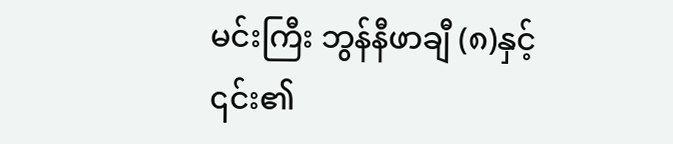မင်းကြီး ဘွန်နီဖာချီ (၈)နှင့် ၎င်း၏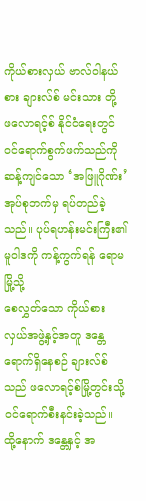ကိုယ်စားလှယ် ဗာလ်ဝါနယ်စား ချားလ်စ် မင်းသား တို့
ဖလောရင့်စ် နိုင်ငံရေးတွင် ဝင်ရောက်စွက်ဖက်သည်ကို ဆန့်ကျင်သော ‘အဖြူဂိုဏ်း’
အုပ်စုဘက်မှ ရပ်တည်ခဲ့သည်။ ပုပ်ရဟန်းမင်းကြီး၏ မူဝါဒကို ကန့်ကွက်ရန် ရောမမြို့သို့
စေလွှတ်သော ကိုယ်စားလှယ်အဖွဲ့နှင့်အတူ ဒန္တေ ရောက်ရှိနေစဉ် ချားလ်စ်သည် ဖလောရင့်စ်မြို့တွင်းသို့
ဝင်ရောက်စီးနင်းခဲ့သည်။ ထို့နောက် ဒန္တေနှင့် အ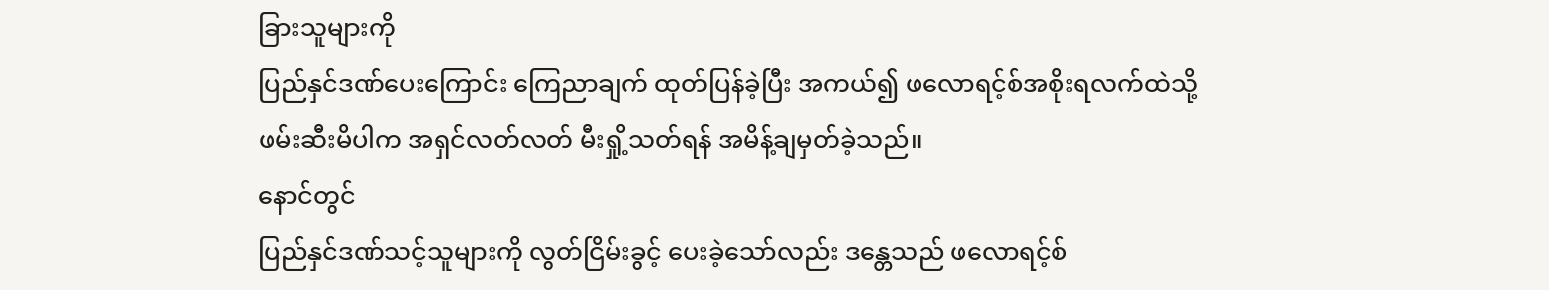ခြားသူများကို
ပြည်နှင်ဒဏ်ပေးကြောင်း ကြေညာချက် ထုတ်ပြန်ခဲ့ပြီး အကယ်၍ ဖလောရင့်စ်အစိုးရလက်ထဲသို့
ဖမ်းဆီးမိပါက အရှင်လတ်လတ် မီးရှို့သတ်ရန် အမိန့်ချမှတ်ခဲ့သည်။
နောင်တွင်
ပြည်နှင်ဒဏ်သင့်သူများကို လွတ်ငြိမ်းခွင့် ပေးခဲ့သော်လည်း ဒန္တေသည် ဖလောရင့်စ်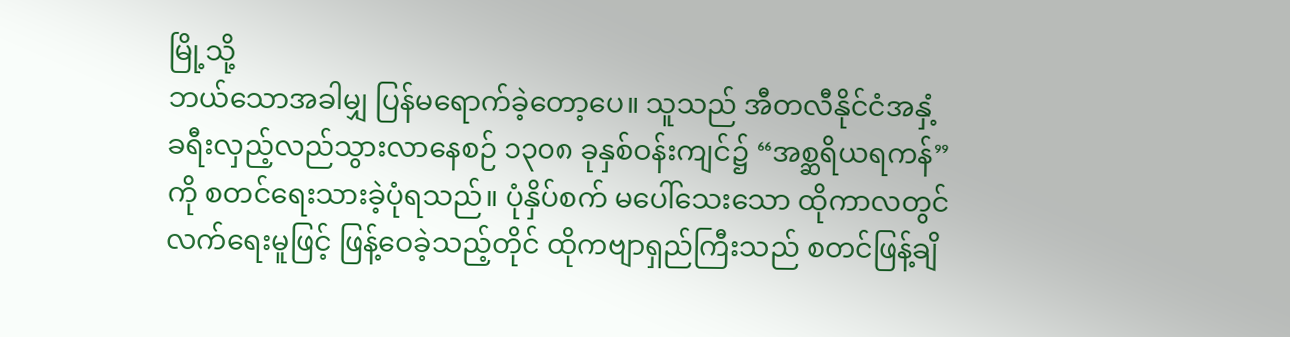မြို့သို့
ဘယ်သောအခါမျှ ပြန်မရောက်ခဲ့တော့ပေ။ သူသည် အီတလီနိုင်ငံအနှံ့
ခရီးလှည့်လည်သွားလာနေစဉ် ၁၃၀၈ ခုနှစ်ဝန်းကျင်၌ “အစ္ဆရိယရကန်”
ကို စတင်ရေးသားခဲ့ပုံရသည်။ ပုံနှိပ်စက် မပေါ်သေးသော ထိုကာလတွင်
လက်ရေးမူဖြင့် ဖြန့်ဝေခဲ့သည့်တိုင် ထိုကဗျာရှည်ကြီးသည် စတင်ဖြန့်ချိ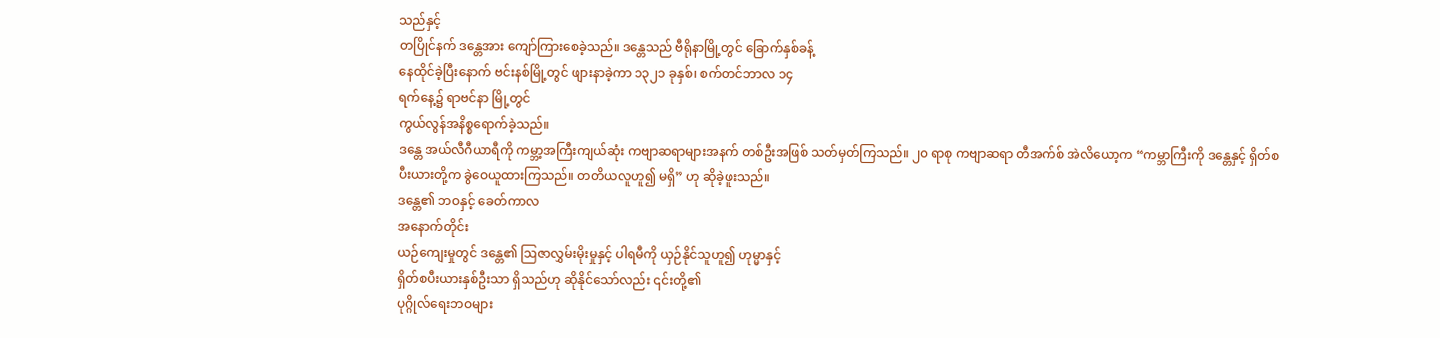သည်နှင့်
တပြိုင်နက် ဒန္တေအား ကျော်ကြားစေခဲ့သည်။ ဒန္တေသည် ဗီရိုနာမြို့တွင် ခြောက်နှစ်ခန့်
နေထိုင်ခဲ့ပြီးနောက် ဗင်းနစ်မြို့တွင် ဖျားနာခဲ့ကာ ၁၃၂၁ ခုနှစ်၊ စက်တင်ဘာလ ၁၄
ရက်နေ့၌ ရာဗင်နာ မြို့တွင်
ကွယ်လွန်အနိစ္စရောက်ခဲ့သည်။
ဒန္တေ အယ်လီဂီယာရီကို ကမ္ဘာ့အကြီးကျယ်ဆုံး ကဗျာဆရာများအနက် တစ်ဦးအဖြစ် သတ်မှတ်ကြသည်။ ၂၀ ရာစု ကဗျာဆရာ တီအက်စ် အဲလိယော့က “ကမ္ဘာကြီးကို ဒန္တေနှင့် ရှိတ်စပီးယားတို့က ခွဲဝေယူထားကြသည်။ တတိယလူဟူ၍ မရှိ” ဟု ဆိုခဲ့ဖူးသည်။
ဒန္တေ၏ ဘဝနှင့် ခေတ်ကာလ
အနောက်တိုင်း
ယဉ်ကျေးမှုတွင် ဒန္တေ၏ ဩဇာလွှမ်းမိုးမှုနှင့် ပါရမီကို ယှဉ်နိုင်သူဟူ၍ ဟုမ္မာနှင့်
ရှိတ်စပီးယားနှစ်ဦးသာ ရှိသည်ဟု ဆိုနိုင်သော်လည်း ၎င်းတို့၏
ပုဂ္ဂိုလ်ရေးဘဝများ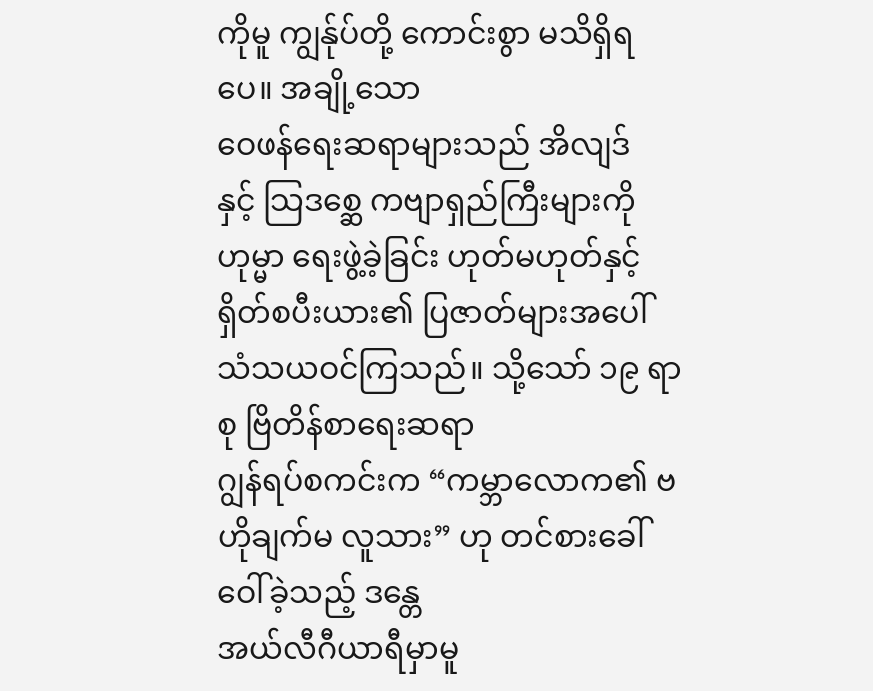ကိုမူ ကျွန်ုပ်တို့ ကောင်းစွာ မသိရှိရပေ။ အချို့သော
ဝေဖန်ရေးဆရာများသည် အိလျဒ်
နှင့် သြဒစ္ဆေ ကဗျာရှည်ကြီးများကို ဟုမ္မာ ရေးဖွဲ့ခဲ့ခြင်း ဟုတ်မဟုတ်နှင့်
ရှိတ်စပီးယား၏ ပြဇာတ်များအပေါ် သံသယဝင်ကြသည်။ သို့သော် ၁၉ ရာစု ဗြိတိန်စာရေးဆရာ
ဂျွန်ရပ်စကင်းက “ကမ္ဘာလောက၏ ဗဟိုချက်မ လူသား” ဟု တင်စားခေါ်ဝေါ်ခဲ့သည့် ဒန္တေ
အယ်လီဂီယာရီမှာမူ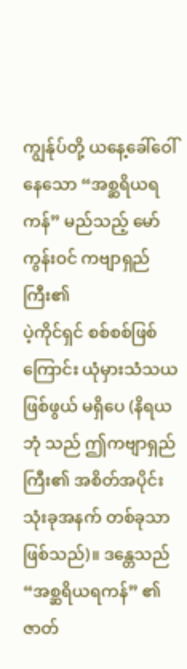ကျွန်ုပ်တို့ ယနေ့ခေါ်ဝေါ်နေသော “အစ္ဆရိယရကန်” မည်သည့် မော်ကွန်းဝင် ကဗျာရှည်ကြီး၏
ပဲ့ကိုင်ရှင် စစ်စစ်ဖြစ်ကြောင်း ယုံမှားသံသယဖြစ်ဖွယ် မရှိပေ (နိရယဘုံ သည် ဤကဗျာရှည်ကြီး၏ အစိတ်အပိုင်း
သုံးခုအနက် တစ်ခုသာ ဖြစ်သည်)။ ဒန္တေသည် “အစ္ဆရိယရကန်” ၏ ဇာတ်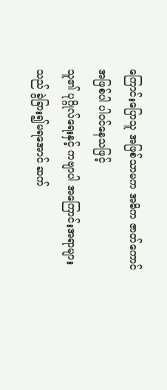ကြောင်းပြောသူ အဖြစ်သာမက အဓိက ဇာတ်ကောင်အဖြစ်ပါ ပါဝင်နေသဖြင့်
သူ၏ ပုဂ္ဂိုလ်ရေးနှင့် ကဗျာပါ အကြောင်းအရာများသည် ခွဲခြား၍မရအောင် ဆက်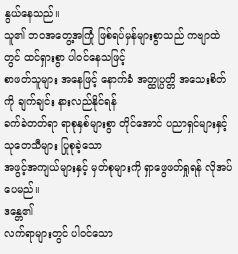နွယ်နေသည်။
သူ၏ ဘဝအတွေ့အကြုံ ဖြစ်ရပ်မှန်များစွာသည် ကဗျာထဲတွင် ထင်ရှားစွာ ပါဝင်နေသဖြင့်
စာဖတ်သူများ အနေဖြင့် နောက်ခံ အတ္ထုပ္ပတ္တိ အသေးစိတ်ကို ချက်ချင်း နားလည်နိုင်ရန်
ခက်ခဲတတ်ရာ ရာစုနှစ်များစွာ တိုင်အောင် ပညာရှင်များနှင့် သုတေသီများ ပြုစုခဲ့သော
အဖွင့်အကျယ်များနှင့် မှတ်စုများကို ရှာဖွေဖတ်ရှုရန် လိုအပ်ပေမည်။
ဒန္တေ၏
လက်ရာများတွင် ပါဝင်သော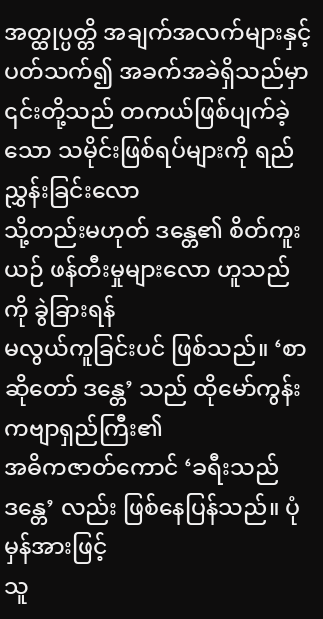အတ္ထုပ္ပတ္တိ အချက်အလက်များနှင့် ပတ်သက်၍ အခက်အခဲရှိသည်မှာ
၎င်းတို့သည် တကယ်ဖြစ်ပျက်ခဲ့သော သမိုင်းဖြစ်ရပ်များကို ရည်ညွှန်းခြင်းလော
သို့တည်းမဟုတ် ဒန္တေ၏ စိတ်ကူးယဉ် ဖန်တီးမှုများလော ဟူသည်ကို ခွဲခြားရန်
မလွယ်ကူခြင်းပင် ဖြစ်သည်။ ‘စာဆိုတော် ဒန္တေ’ သည် ထိုမော်ကွန်းကဗျာရှည်ကြီး၏
အဓိကဇာတ်ကောင် ‘ခရီးသည် ဒန္တေ’ လည်း ဖြစ်နေပြန်သည်။ ပုံမှန်အားဖြင့်
သူ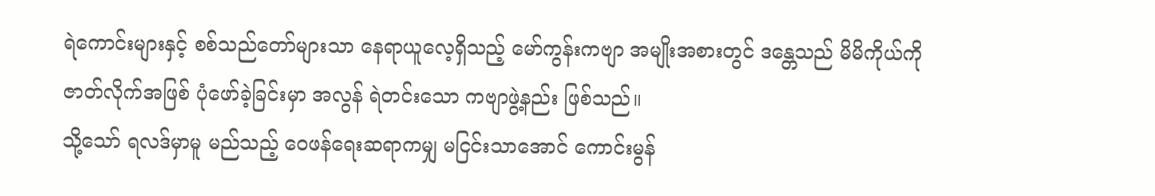ရဲကောင်းများနှင့် စစ်သည်တော်များသာ နေရာယူလေ့ရှိသည့် မော်ကွန်းကဗျာ အမျိုးအစားတွင် ဒန္တေသည် မိမိကိုယ်ကို
ဇာတ်လိုက်အဖြစ် ပုံဖော်ခဲ့ခြင်းမှာ အလွန် ရဲတင်းသော ကဗျာဖွဲ့နည်း ဖြစ်သည်။
သို့သော် ရလဒ်မှာမူ မည်သည့် ဝေဖန်ရေးဆရာကမျှ မငြင်းသာအောင် ကောင်းမွန်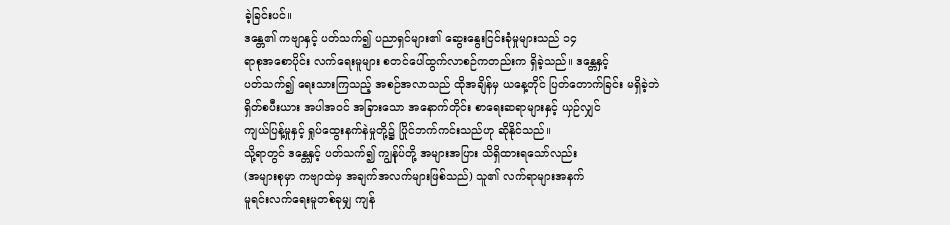ခဲ့ခြင်းပင်။
ဒန္တေ၏ ကဗျာနှင့် ပတ်သက်၍ ပညာရှင်များ၏ ဆွေးနွေးငြင်းခုံမှုများသည် ၁၄
ရာစုအစောပိုင်း လက်ရေးမူများ စတင်ပေါ်ထွက်လာစဉ်ကတည်းက ရှိခဲ့သည်။ ဒန္တေနှင့်
ပတ်သက်၍ ရေးသားကြသည့် အစဉ်အလာသည် ထိုအချိန်မှ ယနေ့တိုင် ပြတ်တောက်ခြင်း မရှိခဲ့ဘဲ
ရှိတ်စပီးယား အပါအဝင် အခြားသော အနောက်တိုင်း စာရေးဆရာများနှင့် ယှဉ်လျှင်
ကျယ်ပြန့်မှုနှင့် ရှုပ်ထွေးနက်နဲမှုတို့၌ ပြိုင်ဘက်ကင်းသည်ဟု ဆိုနိုင်သည်။
သို့ရာတွင် ဒန္တေနှင့် ပတ်သက်၍ ကျွန်ုပ်တို့ အများအပြား သိရှိထားရသော်လည်း
(အများစုမှာ ကဗျာထဲမှ အချက်အလက်များဖြစ်သည်) သူ၏ လက်ရာများအနက်
မူရင်းလက်ရေးမူတစ်ခုမျှ ကျန်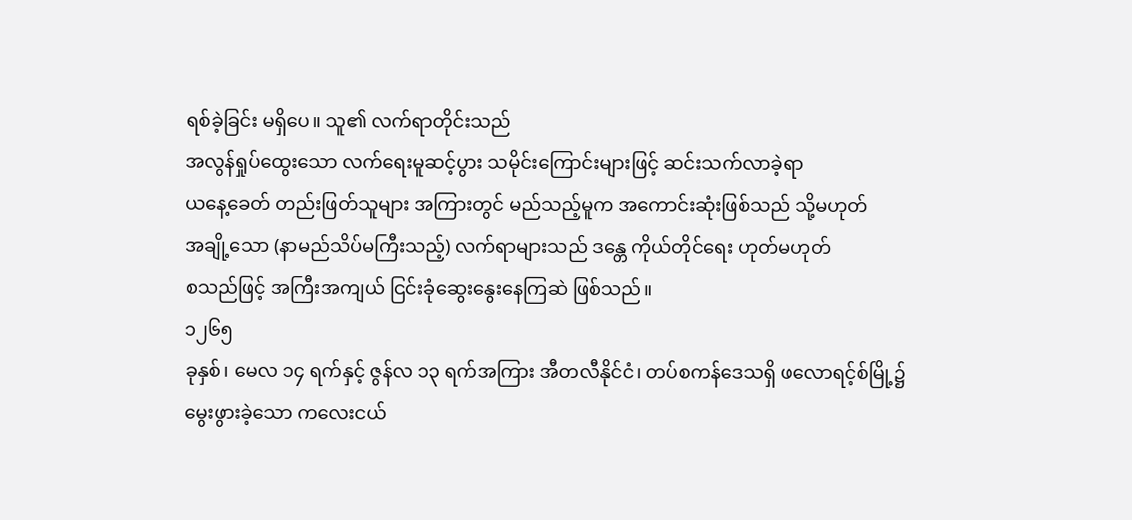ရစ်ခဲ့ခြင်း မရှိပေ။ သူ၏ လက်ရာတိုင်းသည်
အလွန်ရှုပ်ထွေးသော လက်ရေးမူဆင့်ပွား သမိုင်းကြောင်းများဖြင့် ဆင်းသက်လာခဲ့ရာ
ယနေ့ခေတ် တည်းဖြတ်သူများ အကြားတွင် မည်သည့်မူက အကောင်းဆုံးဖြစ်သည် သို့မဟုတ်
အချို့သော (နာမည်သိပ်မကြီးသည့်) လက်ရာများသည် ဒန္တေ ကိုယ်တိုင်ရေး ဟုတ်မဟုတ်
စသည်ဖြင့် အကြီးအကျယ် ငြင်းခုံဆွေးနွေးနေကြဆဲ ဖြစ်သည်။
၁၂၆၅
ခုနှစ်၊ မေလ ၁၄ ရက်နှင့် ဇွန်လ ၁၃ ရက်အကြား အီတလီနိုင်ငံ၊ တပ်စကန်ဒေသရှိ ဖလောရင့်စ်မြို့၌
မွေးဖွားခဲ့သော ကလေးငယ်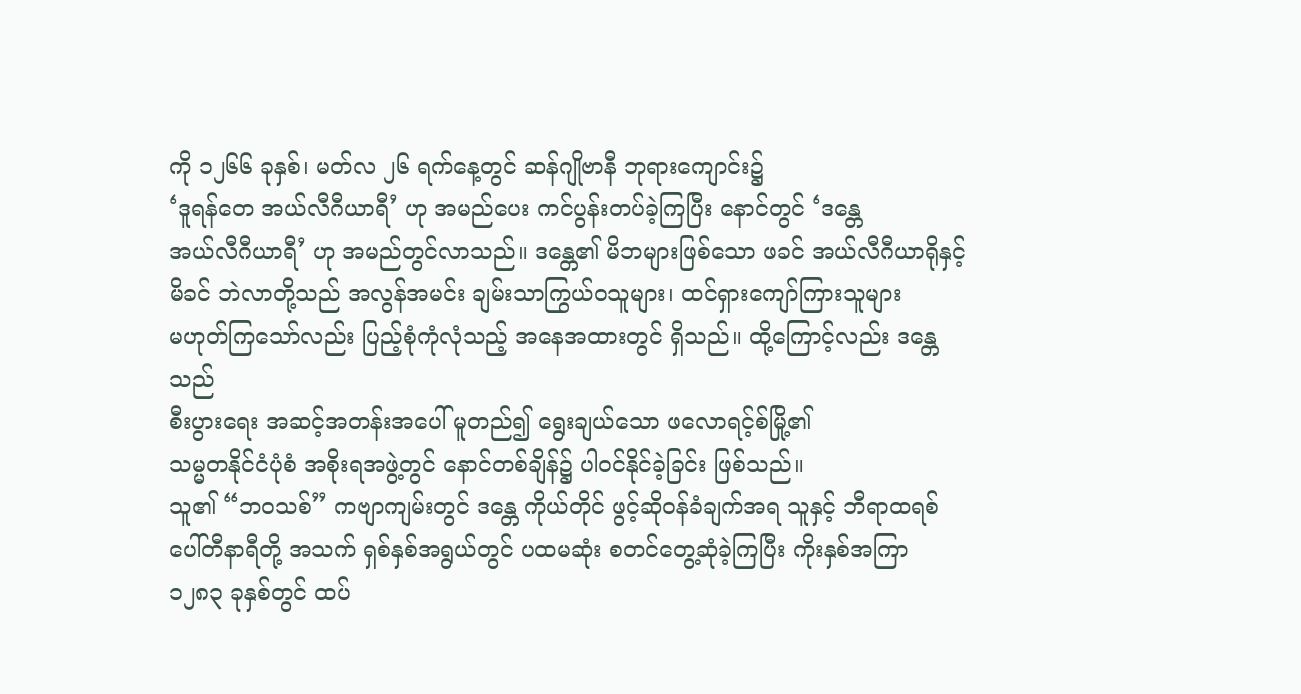ကို ၁၂၆၆ ခုနှစ်၊ မတ်လ ၂၆ ရက်နေ့တွင် ဆန်ဂျိုဗာနီ ဘုရားကျောင်း၌
‘ဒူရန်တေ အယ်လီဂီယာရီ’ ဟု အမည်ပေး ကင်ပွန်းတပ်ခဲ့ကြပြီး နောင်တွင် ‘ဒန္တေ
အယ်လီဂီယာရီ’ ဟု အမည်တွင်လာသည်။ ဒန္တေ၏ မိဘများဖြစ်သော ဖခင် အယ်လီဂီယာရိုနှင့်
မိခင် ဘဲလာတို့သည် အလွန်အမင်း ချမ်းသာကြွယ်ဝသူများ၊ ထင်ရှားကျော်ကြားသူများ
မဟုတ်ကြသော်လည်း ပြည့်စုံကုံလုံသည့် အနေအထားတွင် ရှိသည်။ ထို့ကြောင့်လည်း ဒန္တေသည်
စီးပွားရေး အဆင့်အတန်းအပေါ် မူတည်၍ ရွေးချယ်သော ဖလောရင့်စ်မြို့၏
သမ္မတနိုင်ငံပုံစံ အစိုးရအဖွဲ့တွင် နောင်တစ်ချိန်၌ ပါဝင်နိုင်ခဲ့ခြင်း ဖြစ်သည်။
သူ၏ “ဘဝသစ်” ကဗျာကျမ်းတွင် ဒန္တေ ကိုယ်တိုင် ဖွင့်ဆိုဝန်ခံချက်အရ သူနှင့် ဘီရာထရစ်
ပေါ်တီနာရီတို့ အသက် ရှစ်နှစ်အရွယ်တွင် ပထမဆုံး စတင်တွေ့ဆုံခဲ့ကြပြီး ကိုးနှစ်အကြာ
၁၂၈၃ ခုနှစ်တွင် ထပ်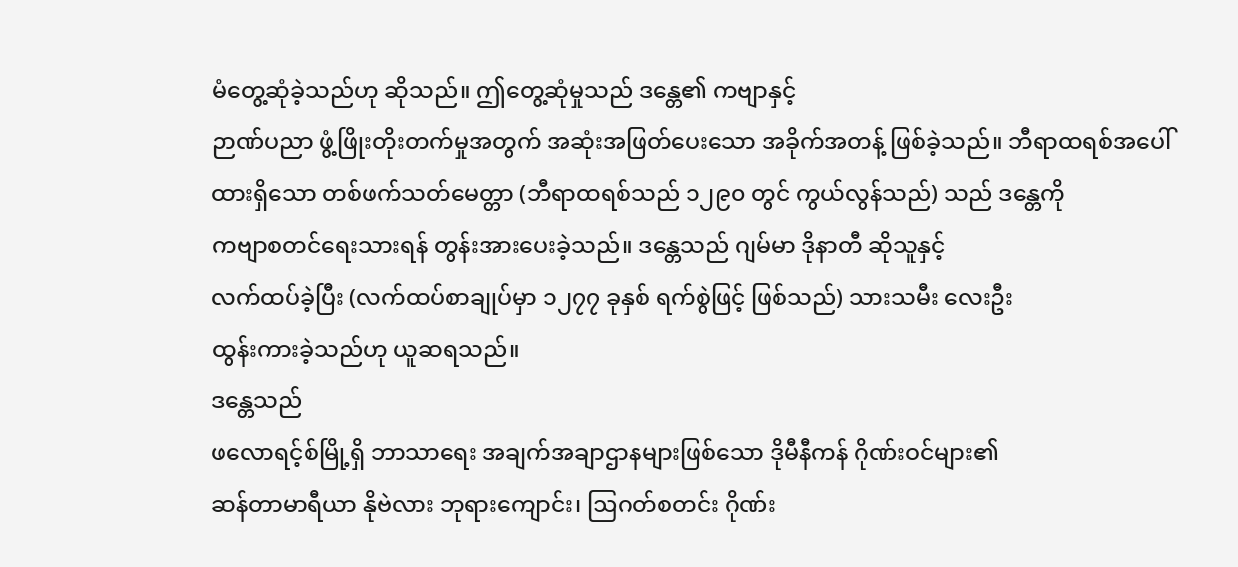မံတွေ့ဆုံခဲ့သည်ဟု ဆိုသည်။ ဤတွေ့ဆုံမှုသည် ဒန္တေ၏ ကဗျာနှင့်
ဉာဏ်ပညာ ဖွံ့ဖြိုးတိုးတက်မှုအတွက် အဆုံးအဖြတ်ပေးသော အခိုက်အတန့် ဖြစ်ခဲ့သည်။ ဘီရာထရစ်အပေါ်
ထားရှိသော တစ်ဖက်သတ်မေတ္တာ (ဘီရာထရစ်သည် ၁၂၉၀ တွင် ကွယ်လွန်သည်) သည် ဒန္တေကို
ကဗျာစတင်ရေးသားရန် တွန်းအားပေးခဲ့သည်။ ဒန္တေသည် ဂျမ်မာ ဒိုနာတီ ဆိုသူနှင့်
လက်ထပ်ခဲ့ပြီး (လက်ထပ်စာချုပ်မှာ ၁၂၇၇ ခုနှစ် ရက်စွဲဖြင့် ဖြစ်သည်) သားသမီး လေးဦး
ထွန်းကားခဲ့သည်ဟု ယူဆရသည်။
ဒန္တေသည်
ဖလောရင့်စ်မြို့ရှိ ဘာသာရေး အချက်အချာဌာနများဖြစ်သော ဒိုမီနီကန် ဂိုဏ်းဝင်များ၏
ဆန်တာမာရီယာ နိုဗဲလား ဘုရားကျောင်း၊ ဩဂတ်စတင်း ဂိုဏ်း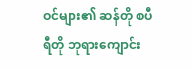ဝင်များ၏ ဆန်တို စပီရီတို ဘုရားကျောင်း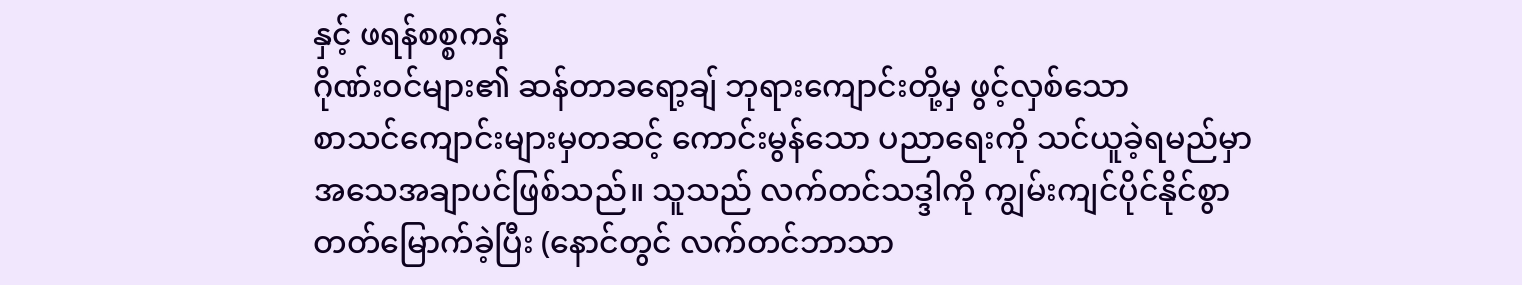နှင့် ဖရန်စစ္စကန်
ဂိုဏ်းဝင်များ၏ ဆန်တာခရော့ချ် ဘုရားကျောင်းတို့မှ ဖွင့်လှစ်သော
စာသင်ကျောင်းများမှတဆင့် ကောင်းမွန်သော ပညာရေးကို သင်ယူခဲ့ရမည်မှာ
အသေအချာပင်ဖြစ်သည်။ သူသည် လက်တင်သဒ္ဒါကို ကျွမ်းကျင်ပိုင်နိုင်စွာ
တတ်မြောက်ခဲ့ပြီး (နောင်တွင် လက်တင်ဘာသာ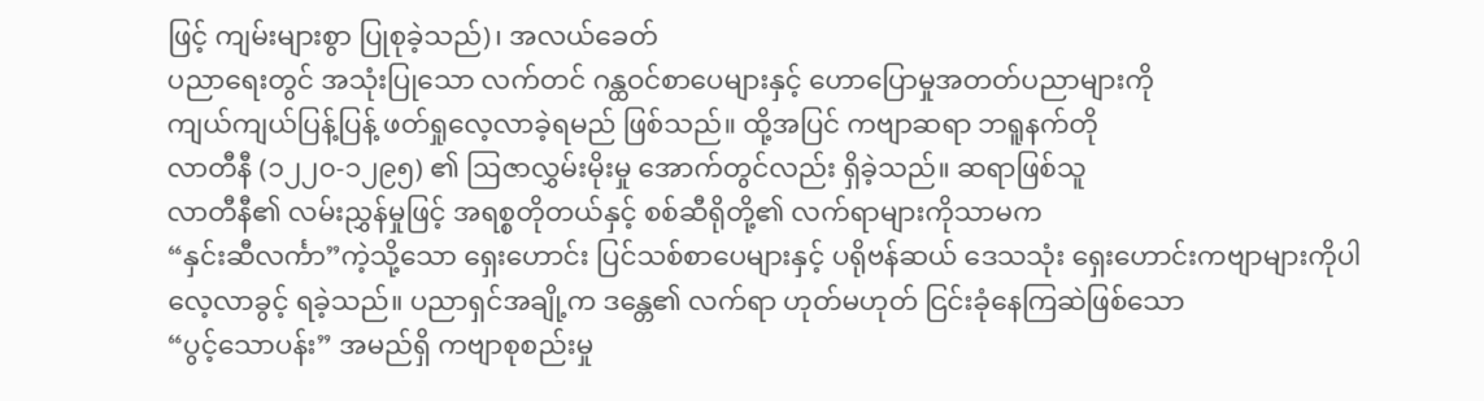ဖြင့် ကျမ်းများစွာ ပြုစုခဲ့သည်)၊ အလယ်ခေတ်
ပညာရေးတွင် အသုံးပြုသော လက်တင် ဂန္ထဝင်စာပေများနှင့် ဟောပြောမှုအတတ်ပညာများကို
ကျယ်ကျယ်ပြန့်ပြန့် ဖတ်ရှုလေ့လာခဲ့ရမည် ဖြစ်သည်။ ထို့အပြင် ကဗျာဆရာ ဘရူနက်တို
လာတီနီ (၁၂၂၀-၁၂၉၅) ၏ ဩဇာလွှမ်းမိုးမှု အောက်တွင်လည်း ရှိခဲ့သည်။ ဆရာဖြစ်သူ
လာတီနီ၏ လမ်းညွှန်မှုဖြင့် အရစ္စတိုတယ်နှင့် စစ်ဆီရိုတို့၏ လက်ရာများကိုသာမက
“နှင်းဆီလင်္ကာ”ကဲ့သို့သော ရှေးဟောင်း ပြင်သစ်စာပေများနှင့် ပရိုဗန်ဆယ် ဒေသသုံး ရှေးဟောင်းကဗျာများကိုပါ
လေ့လာခွင့် ရခဲ့သည်။ ပညာရှင်အချို့က ဒန္တေ၏ လက်ရာ ဟုတ်မဟုတ် ငြင်းခုံနေကြဆဲဖြစ်သော
“ပွင့်သောပန်း” အမည်ရှိ ကဗျာစုစည်းမှု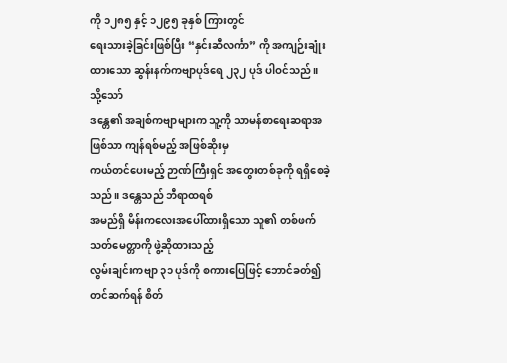ကို ၁၂၈၅ နှင့် ၁၂၉၅ ခုနှစ် ကြားတွင်
ရေးသားခဲ့ခြင်းဖြစ်ပြီး “နှင်းဆီလင်္ကာ” ကို အကျဉ်းချုံးထားသော ဆွန်းနက်ကဗျာပုဒ်ရေ ၂၃၂ ပုဒ် ပါဝင်သည်။
သို့သော်
ဒန္တေ၏ အချစ်ကဗျာများက သူ့ကို သာမန်စာရေးဆရာအဖြစ်သာ ကျန်ရစ်မည့် အဖြစ်ဆိုးမှ
ကယ်တင်ပေးမည့် ဉာဏ်ကြီးရှင် အတွေးတစ်ခုကို ရရှိစေခဲ့သည်။ ဒန္တေသည် ဘီရာထရစ်
အမည်ရှိ မိန်းကလေးအပေါ်ထားရှိသော သူ၏ တစ်ဖက်သတ်မေတ္တာကို ဖွဲ့ဆိုထားသည့်
လွမ်းချင်းကဗျာ ၃၁ ပုဒ်ကို စကားပြေဖြင့် ဘောင်ခတ်၍ တင်ဆက်ရန် စိတ်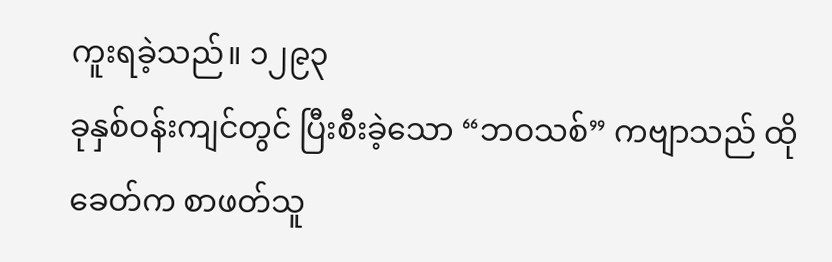ကူးရခဲ့သည်။ ၁၂၉၃
ခုနှစ်ဝန်းကျင်တွင် ပြီးစီးခဲ့သော “ဘဝသစ်” ကဗျာသည် ထိုခေတ်က စာဖတ်သူ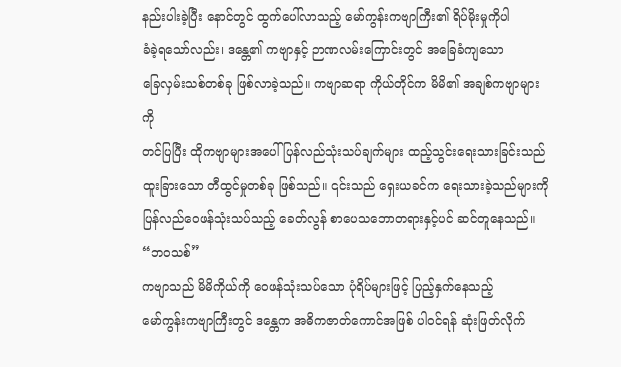နည်းပါးခဲ့ပြီး နောင်တွင် ထွက်ပေါ်လာသည့် မော်ကွန်းကဗျာကြီး၏ ရိပ်မိုးမှုကိုပါ
ခံခဲ့ရသော်လည်း၊ ဒန္တေ၏ ကဗျာနှင့် ဉာဏလမ်းကြောင်းတွင် အခြေခံကျသော
ခြေလှမ်းသစ်တစ်ခု ဖြစ်လာခဲ့သည်။ ကဗျာဆရာ ကိုယ်တိုင်က မိမိ၏ အချစ်ကဗျာများကို
တင်ပြပြီး ထိုကဗျာများအပေါ် ပြန်လည်သုံးသပ်ချက်များ ထည့်သွင်းရေးသားခြင်းသည်
ထူးခြားသော တီထွင်မှုတစ်ခု ဖြစ်သည်။ ၎င်းသည် ရှေးယခင်က ရေးသားခဲ့သည်များကို
ပြန်လည်ဝေဖန်သုံးသပ်သည့် ခေတ်လွန် စာပေသဘောတရားနှင့်ပင် ဆင်တူနေသည်။ “ဘဝသစ်”
ကဗျာသည် မိမိကိုယ်ကို ဝေဖန်သုံးသပ်သော ပုံရိပ်များဖြင့် ပြည့်နှက်နေသည့်
မော်ကွန်းကဗျာကြီးတွင် ဒန္တေက အဓိကဇာတ်ကောင်အဖြစ် ပါဝင်ရန် ဆုံးဖြတ်လိုက်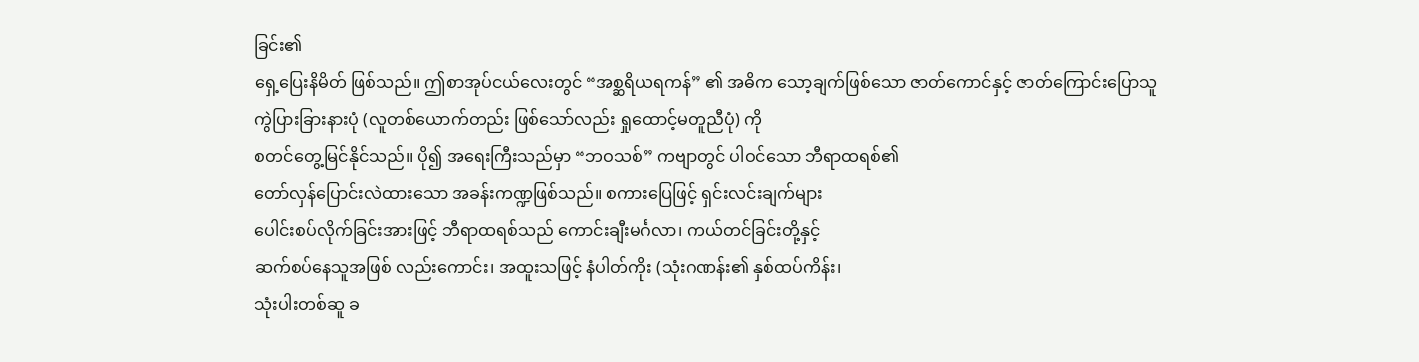ခြင်း၏
ရှေ့ပြေးနိမိတ် ဖြစ်သည်။ ဤစာအုပ်ငယ်လေးတွင် “အစ္ဆရိယရကန်” ၏ အဓိက သော့ချက်ဖြစ်သော ဇာတ်ကောင်နှင့် ဇာတ်ကြောင်းပြောသူ
ကွဲပြားခြားနားပုံ (လူတစ်ယောက်တည်း ဖြစ်သော်လည်း ရှုထောင့်မတူညီပုံ) ကို
စတင်တွေ့မြင်နိုင်သည်။ ပို၍ အရေးကြီးသည်မှာ “ဘဝသစ်” ကဗျာတွင် ပါဝင်သော ဘီရာထရစ်၏
တော်လှန်ပြောင်းလဲထားသော အခန်းကဏ္ဍဖြစ်သည်။ စကားပြေဖြင့် ရှင်းလင်းချက်များ
ပေါင်းစပ်လိုက်ခြင်းအားဖြင့် ဘီရာထရစ်သည် ကောင်းချီးမင်္ဂလာ၊ ကယ်တင်ခြင်းတို့နှင့်
ဆက်စပ်နေသူအဖြစ် လည်းကောင်း၊ အထူးသဖြင့် နံပါတ်ကိုး (သုံးဂဏန်း၏ နှစ်ထပ်ကိန်း၊
သုံးပါးတစ်ဆူ ခ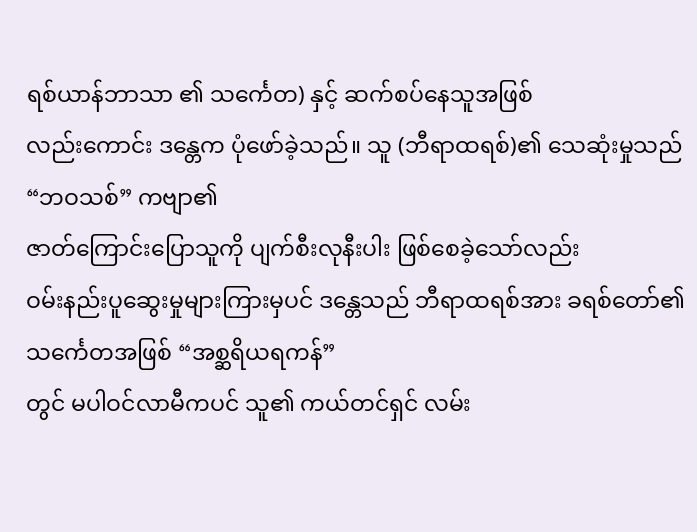ရစ်ယာန်ဘာသာ ၏ သင်္ကေတ) နှင့် ဆက်စပ်နေသူအဖြစ်
လည်းကောင်း ဒန္တေက ပုံဖော်ခဲ့သည်။ သူ (ဘီရာထရစ်)၏ သေဆုံးမှုသည် “ဘဝသစ်” ကဗျာ၏
ဇာတ်ကြောင်းပြောသူကို ပျက်စီးလုနီးပါး ဖြစ်စေခဲ့သော်လည်း
ဝမ်းနည်းပူဆွေးမှုများကြားမှပင် ဒန္တေသည် ဘီရာထရစ်အား ခရစ်တော်၏ သင်္ကေတအဖြစ် “အစ္ဆရိယရကန်”
တွင် မပါဝင်လာမီကပင် သူ၏ ကယ်တင်ရှင် လမ်း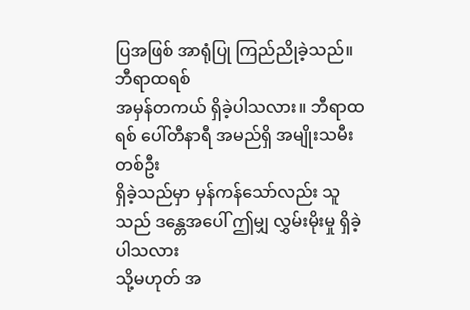ပြအဖြစ် အာရုံပြု ကြည်ညိုခဲ့သည်။
ဘီရာထရစ်
အမှန်တကယ် ရှိခဲ့ပါသလား။ ဘီရာထရစ် ပေါ်တီနာရီ အမည်ရှိ အမျိုးသမီး တစ်ဦး
ရှိခဲ့သည်မှာ မှန်ကန်သော်လည်း သူသည် ဒန္တေအပေါ် ဤမျှ လွှမ်းမိုးမှု ရှိခဲ့ပါသလား
သို့မဟုတ် အ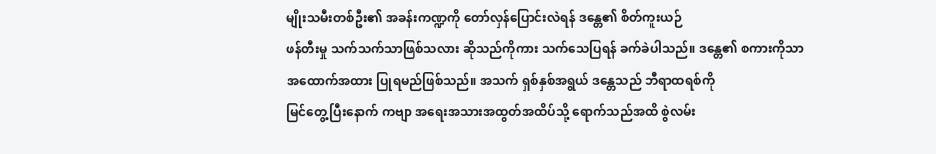မျိုးသမီးတစ်ဦး၏ အခန်းကဏ္ဍကို တော်လှန်ပြောင်းလဲရန် ဒန္တေ၏ စိတ်ကူးယဉ်
ဖန်တီးမှု သက်သက်သာဖြစ်သလား ဆိုသည်ကိုကား သက်သေပြရန် ခက်ခဲပါသည်။ ဒန္တေ၏ စကားကိုသာ
အထောက်အထား ပြုရမည်ဖြစ်သည်။ အသက် ရှစ်နှစ်အရွယ် ဒန္တေသည် ဘီရာထရစ်ကို
မြင်တွေ့ပြီးနောက် ကဗျာ အရေးအသားအထွတ်အထိပ်သို့ ရောက်သည်အထိ စွဲလမ်း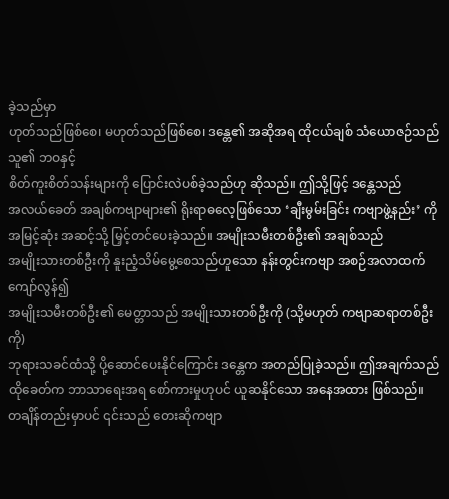ခဲ့သည်မှာ
ဟုတ်သည်ဖြစ်စေ၊ မဟုတ်သည်ဖြစ်စေ၊ ဒန္တေ၏ အဆိုအရ ထိုငယ်ချစ် သံယောဇဉ်သည် သူ၏ ဘဝနှင့်
စိတ်ကူးစိတ်သန်းများကို ပြောင်းလဲပစ်ခဲ့သည်ဟု ဆိုသည်။ ဤသို့ဖြင့် ဒန္တေသည်
အလယ်ခေတ် အချစ်ကဗျာများ၏ ရိုးရာဓလေ့ဖြစ်သော ‘ချီးမွမ်းခြင်း ကဗျာဖွဲ့နည်း’ ကို
အမြင့်ဆုံး အဆင့်သို့ မြှင့်တင်ပေးခဲ့သည်။ အမျိုးသမီးတစ်ဦး၏ အချစ်သည်
အမျိုးသားတစ်ဦးကို နူးညံ့သိမ်မွေ့စေသည်ဟူသော နန်းတွင်းကဗျာ အစဉ်အလာထက် ကျော်လွန်၍
အမျိုးသမီးတစ်ဦး၏ မေတ္တာသည် အမျိုးသားတစ်ဦးကို (သို့မဟုတ် ကဗျာဆရာတစ်ဦးကို)
ဘုရားသခင်ထံသို့ ပို့ဆောင်ပေးနိုင်ကြောင်း ဒန္တေက အတည်ပြုခဲ့သည်။ ဤအချက်သည်
ထိုခေတ်က ဘာသာရေးအရ စော်ကားမှုဟုပင် ယူဆနိုင်သော အနေအထား ဖြစ်သည်။
တချိန်တည်းမှာပင် ၎င်းသည် တေးဆိုကဗျာ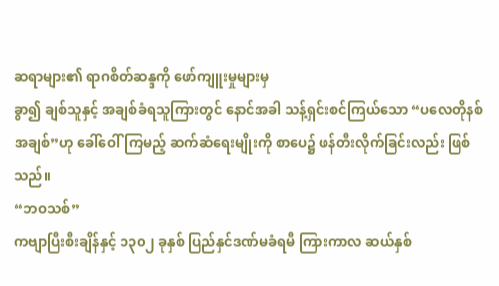ဆရာများ၏ ရာဂစိတ်ဆန္ဒကို ဖော်ကျူးမှုများမှ
ခွာ၍ ချစ်သူနှင့် အချစ်ခံရသူကြားတွင် နောင်အခါ သန့်ရှင်းစင်ကြယ်သော “ပလေတိုနစ်
အချစ်”ဟု ခေါ်ဝေါ်ကြမည့် ဆက်ဆံရေးမျိုးကို စာပေ၌ ဖန်တီးလိုက်ခြင်းလည်း ဖြစ်သည်။
“ဘဝသစ်”
ကဗျာပြီးစီးချိန်နှင့် ၁၃၀၂ ခုနှစ် ပြည်နှင်ဒဏ်မခံရမီ ကြားကာလ ဆယ်နှစ်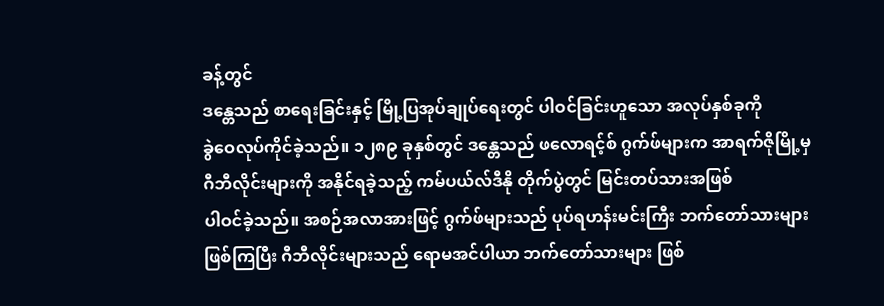ခန့်တွင်
ဒန္တေသည် စာရေးခြင်းနှင့် မြို့ပြအုပ်ချုပ်ရေးတွင် ပါဝင်ခြင်းဟူသော အလုပ်နှစ်ခုကို
ခွဲဝေလုပ်ကိုင်ခဲ့သည်။ ၁၂၈၉ ခုနှစ်တွင် ဒန္တေသည် ဖလောရင့်စ် ဂွက်ဖ်များက အာရက်ဇိုမြို့မှ
ဂီဘီလိုင်းများကို အနိုင်ရခဲ့သည့် ကမ်ပယ်လ်ဒီနို တိုက်ပွဲတွင် မြင်းတပ်သားအဖြစ်
ပါဝင်ခဲ့သည်။ အစဉ်အလာအားဖြင့် ဂွက်ဖ်များသည် ပုပ်ရဟန်းမင်းကြီး ဘက်တော်သားများ
ဖြစ်ကြပြီး ဂီဘီလိုင်းများသည် ရောမအင်ပါယာ ဘက်တော်သားများ ဖြစ်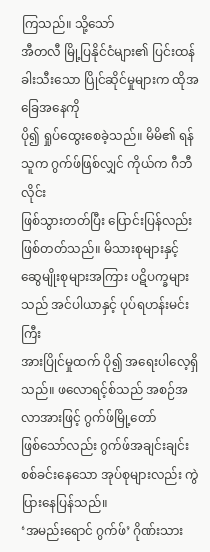ကြသည်။ သို့သော်
အီတလီ မြို့ပြနိုင်ငံများ၏ ပြင်းထန်ခါးသီးသော ပြိုင်ဆိုင်မှုများက ထိုအခြေအနေကို
ပို၍ ရှုပ်ထွေးစေခဲ့သည်။ မိမိ၏ ရန်သူက ဂွက်ဖ်ဖြစ်လျှင် ကိုယ်က ဂီဘီလိုင်း
ဖြစ်သွားတတ်ပြီး ပြောင်းပြန်လည်း ဖြစ်တတ်သည်။ မိသားစုများနှင့်
ဆွေမျိုးစုများအကြား ပဋိပက္ခများသည် အင်ပါယာနှင့် ပုပ်ရဟန်းမင်းကြီး
အားပြိုင်မှုထက် ပို၍ အရေးပါလေ့ရှိသည်။ ဖလောရင့်စ်သည် အစဉ်အလာအားဖြင့် ဂွက်ဖ်မြို့တော်
ဖြစ်သော်လည်း ဂွက်ဖ်အချင်းချင်း စစ်ခင်းနေသော အုပ်စုများလည်း ကွဲပြားနေပြန်သည်။
‘အမည်းရောင် ဂွက်ဖ်’ ဂိုဏ်းသား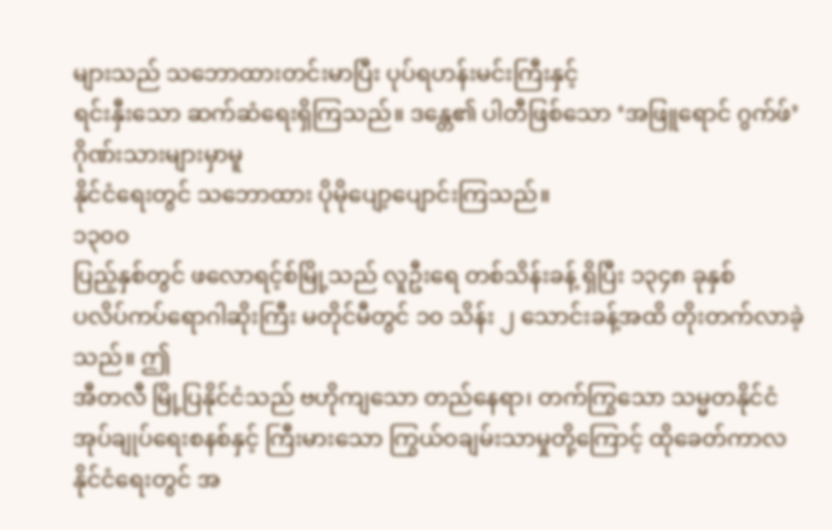များသည် သဘောထားတင်းမာပြီး ပုပ်ရဟန်းမင်းကြီးနှင့်
ရင်းနှီးသော ဆက်ဆံရေးရှိကြသည်။ ဒန္တေ၏ ပါတီဖြစ်သော ‘အဖြူရောင် ဂွက်ဖ်’ ဂိုဏ်းသားများမှာမူ
နိုင်ငံရေးတွင် သဘောထား ပိုမိုပျော့ပျောင်းကြသည်။
၁၃၀၀
ပြည့်နှစ်တွင် ဖလောရင့်စ်မြို့သည် လူဦးရေ တစ်သိန်းခန့် ရှိပြီး ၁၃၄၈ ခုနှစ်
ပလိပ်ကပ်ရောဂါဆိုးကြီး မတိုင်မီတွင် ၁၀ သိန်း ၂ သောင်းခန့်အထိ တိုးတက်လာခဲ့သည်။ ဤ
အီတလီ မြို့ပြနိုင်ငံသည် ဗဟိုကျသော တည်နေရာ၊ တက်ကြွသော သမ္မတနိုင်ငံ
အုပ်ချုပ်ရေးစနစ်နှင့် ကြီးမားသော ကြွယ်ဝချမ်းသာမှုတို့ကြောင့် ထိုခေတ်ကာလ
နိုင်ငံရေးတွင် အ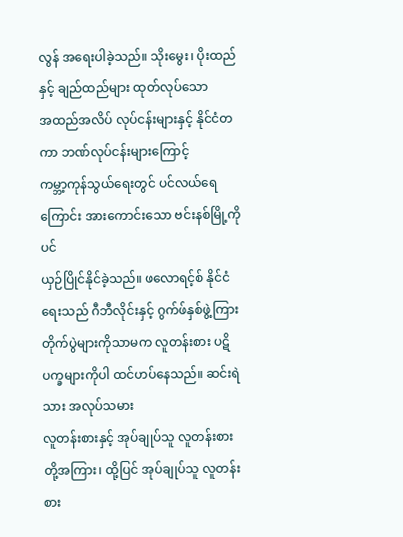လွန် အရေးပါခဲ့သည်။ သိုးမွေး၊ ပိုးထည် နှင့် ချည်ထည်များ ထုတ်လုပ်သော
အထည်အလိပ် လုပ်ငန်းများနှင့် နိုင်ငံတကာ ဘဏ်လုပ်ငန်းများကြောင့်
ကမ္ဘာ့ကုန်သွယ်ရေးတွင် ပင်လယ်ရေကြောင်း အားကောင်းသော ဗင်းနစ်မြို့ကိုပင်
ယှဉ်ပြိုင်နိုင်ခဲ့သည်။ ဖလောရင့်စ် နိုင်ငံရေးသည် ဂီဘီလိုင်းနှင့် ဂွက်ဖ်နှစ်ဖွဲ့ကြား
တိုက်ပွဲများကိုသာမက လူတန်းစား ပဋိပက္ခများကိုပါ ထင်ဟပ်နေသည်။ ဆင်းရဲသား အလုပ်သမား
လူတန်းစားနှင့် အုပ်ချုပ်သူ လူတန်းစားတို့အကြား၊ ထို့ပြင် အုပ်ချုပ်သူ လူတန်းစား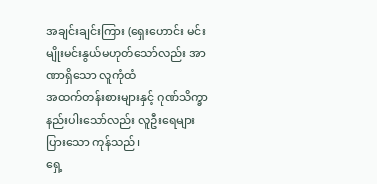အချင်းချင်းကြား (ရှေးဟောင်း မင်းမျိုးမင်းနွယ်မဟုတ်သော်လည်း အာဏာရှိသော လူကုံထံ
အထက်တန်းစားများနှင့် ဂုဏ်သိက္ခာ နည်းပါးသော်လည်း လူဦးရေများပြားသော ကုန်သည်၊
ရှေ့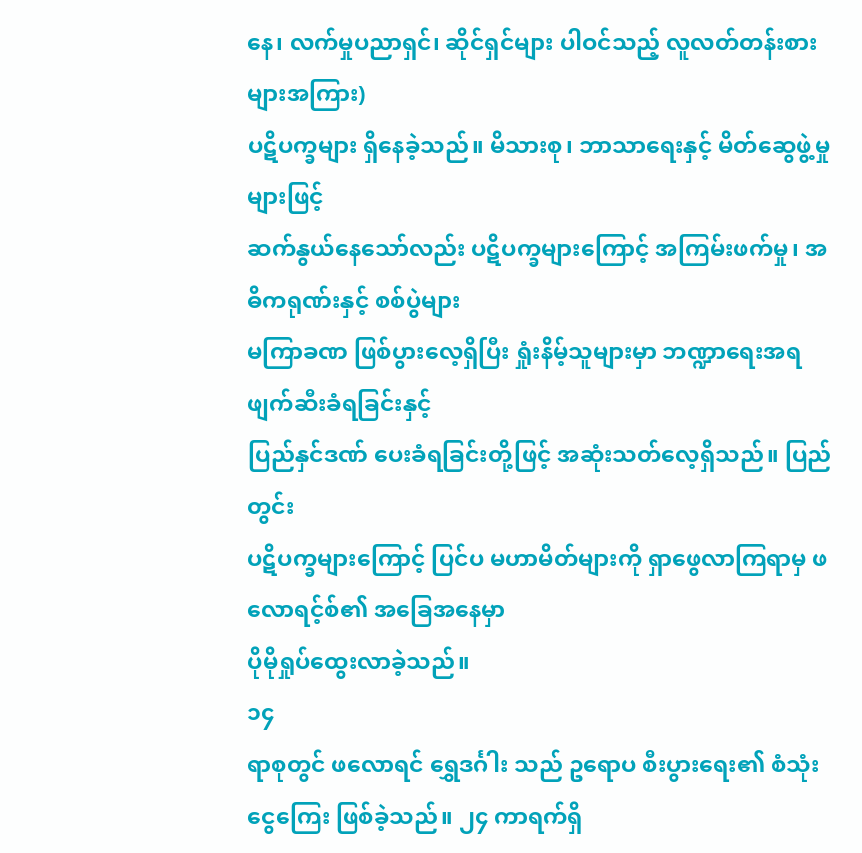နေ၊ လက်မှုပညာရှင်၊ ဆိုင်ရှင်များ ပါဝင်သည့် လူလတ်တန်းစားများအကြား)
ပဋိပက္ခများ ရှိနေခဲ့သည်။ မိသားစု၊ ဘာသာရေးနှင့် မိတ်ဆွေဖွဲ့မှုများဖြင့်
ဆက်နွယ်နေသော်လည်း ပဋိပက္ခများကြောင့် အကြမ်းဖက်မှု၊ အဓိကရုဏ်းနှင့် စစ်ပွဲများ
မကြာခဏ ဖြစ်ပွားလေ့ရှိပြီး ရှုံးနိမ့်သူများမှာ ဘဏ္ဍာရေးအရ ဖျက်ဆီးခံရခြင်းနှင့်
ပြည်နှင်ဒဏ် ပေးခံရခြင်းတို့ဖြင့် အဆုံးသတ်လေ့ရှိသည်။ ပြည်တွင်း
ပဋိပက္ခများကြောင့် ပြင်ပ မဟာမိတ်များကို ရှာဖွေလာကြရာမှ ဖလောရင့်စ်၏ အခြေအနေမှာ
ပိုမိုရှုပ်ထွေးလာခဲ့သည်။
၁၄
ရာစုတွင် ဖလောရင် ရွှေဒင်္ဂါး သည် ဥရောပ စီးပွားရေး၏ စံသုံးငွေကြေး ဖြစ်ခဲ့သည်။ ၂၄ ကာရက်ရှိ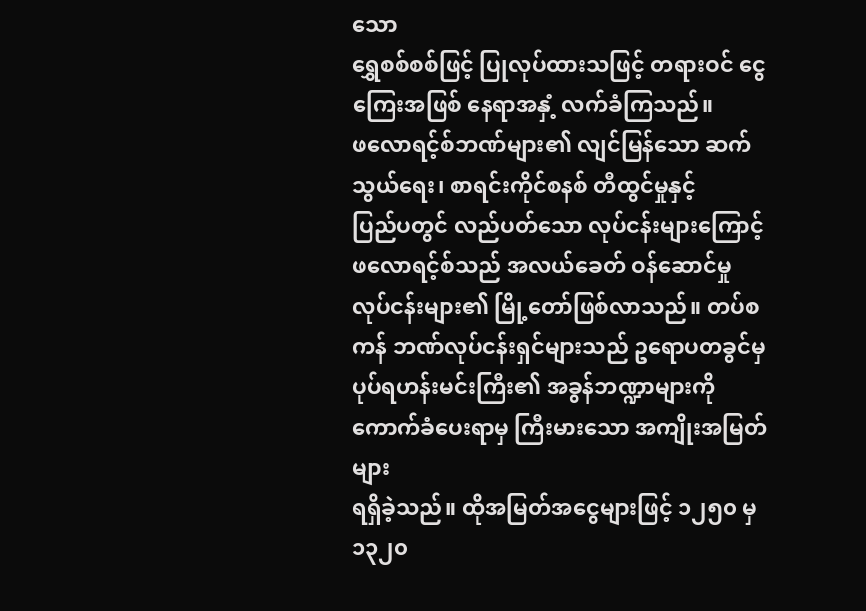သော
ရွှေစစ်စစ်ဖြင့် ပြုလုပ်ထားသဖြင့် တရားဝင် ငွေကြေးအဖြစ် နေရာအနှံ့ လက်ခံကြသည်။
ဖလောရင့်စ်ဘဏ်များ၏ လျင်မြန်သော ဆက်သွယ်ရေး၊ စာရင်းကိုင်စနစ် တီထွင်မှုနှင့်
ပြည်ပတွင် လည်ပတ်သော လုပ်ငန်းများကြောင့် ဖလောရင့်စ်သည် အလယ်ခေတ် ဝန်ဆောင်မှု
လုပ်ငန်းများ၏ မြို့တော်ဖြစ်လာသည်။ တပ်စကန် ဘဏ်လုပ်ငန်းရှင်များသည် ဥရောပတခွင်မှ
ပုပ်ရဟန်းမင်းကြီး၏ အခွန်ဘဏ္ဍာများကို ကောက်ခံပေးရာမှ ကြီးမားသော အကျိုးအမြတ်များ
ရရှိခဲ့သည်။ ထိုအမြတ်အငွေများဖြင့် ၁၂၅၀ မှ ၁၃၂၀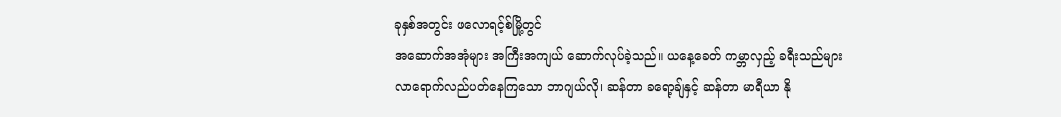ခုနှစ်အတွင်း ဖလောရင့်စ်မြို့တွင်
အဆောက်အအုံများ အကြီးအကျယ် ဆောက်လုပ်ခဲ့သည်။ ယနေ့ခေတ် ကမ္ဘာလှည့် ခရီးသည်များ
လာရောက်လည်ပတ်နေကြသော ဘာဂျယ်လို၊ ဆန်တာ ခရော့ချ်နှင့် ဆန်တာ မာရီယာ နို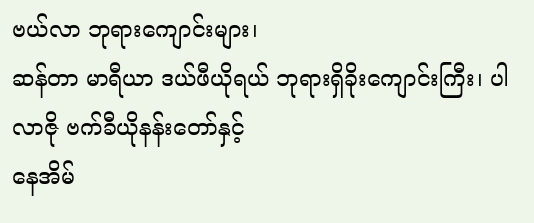ဗယ်လာ ဘုရားကျောင်းများ၊
ဆန်တာ မာရီယာ ဒယ်ဖီယိုရယ် ဘုရားရှိခိုးကျောင်းကြီး၊ ပါလာဇို ဗက်ခီယိုနန်းတော်နှင့်
နေအိမ်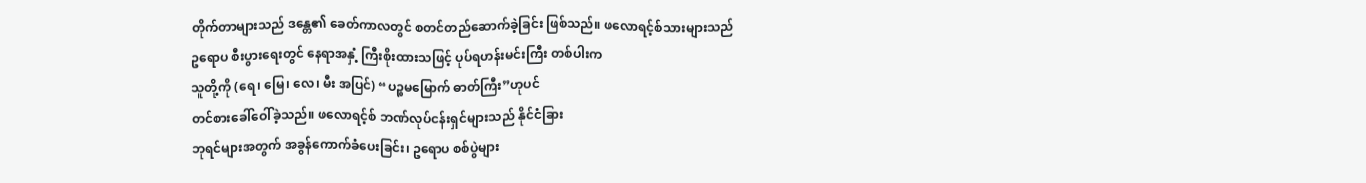တိုက်တာများသည် ဒန္တေ၏ ခေတ်ကာလတွင် စတင်တည်ဆောက်ခဲ့ခြင်း ဖြစ်သည်။ ဖလောရင့်စ်သားများသည်
ဥရောပ စီးပွားရေးတွင် နေရာအနှံ့ ကြီးစိုးထားသဖြင့် ပုပ်ရဟန်းမင်းကြီး တစ်ပါးက
သူတို့ကို (ရေ၊ မြေ၊ လေ၊ မီး အပြင်) “ပဉ္စမမြောက် ဓာတ်ကြီး”ဟုပင်
တင်စားခေါ်ဝေါ်ခဲ့သည်။ ဖလောရင့်စ် ဘဏ်လုပ်ငန်းရှင်များသည် နိုင်ငံခြား
ဘုရင်များအတွက် အခွန်ကောက်ခံပေးခြင်း၊ ဥရောပ စစ်ပွဲများ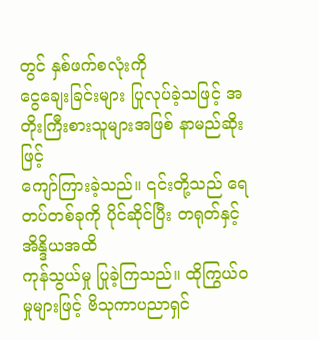တွင် နှစ်ဖက်စလုံးကို
ငွေချေးခြင်းများ ပြုလုပ်ခဲ့သဖြင့် အတိုးကြီးစားသူများအဖြစ် နာမည်ဆိုးဖြင့်
ကျော်ကြားခဲ့သည်။ ၎င်းတို့သည် ရေတပ်တစ်ခုကို ပိုင်ဆိုင်ပြီး တရုတ်နှင့် အိန္ဒိယအထိ
ကုန်သွယ်မှု ပြုခဲ့ကြသည်။ ထိုကြွယ်ဝမှုများဖြင့် ဗိသုကာပညာရှင်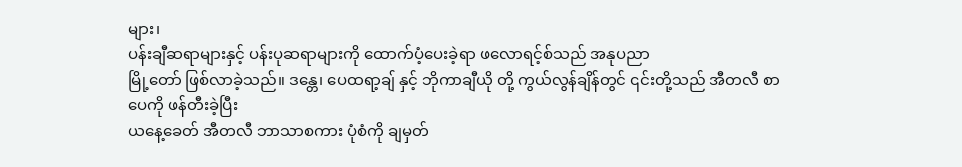များ၊
ပန်းချီဆရာများနှင့် ပန်းပုဆရာများကို ထောက်ပံ့ပေးခဲ့ရာ ဖလောရင့်စ်သည် အနုပညာ
မြို့တော် ဖြစ်လာခဲ့သည်။ ဒန္တေ၊ ပေထရာ့ချ် နှင့် ဘိုကာချီယို တို့ ကွယ်လွန်ချိန်တွင် ၎င်းတို့သည် အီတလီ စာပေကို ဖန်တီးခဲ့ပြီး
ယနေ့ခေတ် အီတလီ ဘာသာစကား ပုံစံကို ချမှတ်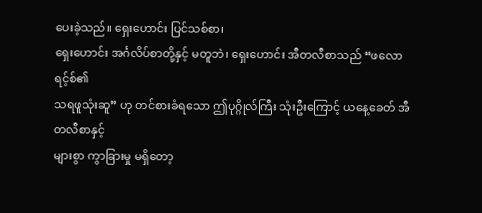ပေးခဲ့သည်။ ရှေးဟောင်း ပြင်သစ်စာ၊
ရှေးဟောင်း အင်္ဂလိပ်စာတို့နှင့် မတူဘဲ၊ ရှေးဟောင်း အီတလီစာသည် “ဖလောရင့်စ်၏
သရဖူသုံးဆူ” ဟု တင်စားခံရသော ဤပုဂ္ဂိုလ်ကြီး သုံးဦးကြောင့် ယနေ့ခေတ် အီတလီစာနှင့်
များစွာ ကွာခြားမှု မရှိတော့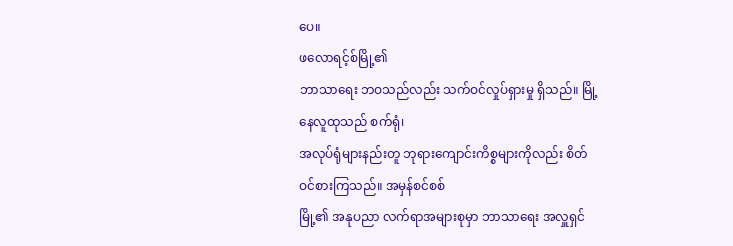ပေ။
ဖလောရင့်စ်မြို့၏
ဘာသာရေး ဘဝသည်လည်း သက်ဝင်လှုပ်ရှားမှု ရှိသည်။ မြို့နေလူထုသည် စက်ရုံ၊
အလုပ်ရုံများနည်းတူ ဘုရားကျောင်းကိစ္စများကိုလည်း စိတ်ဝင်စားကြသည်။ အမှန်စင်စစ်
မြို့၏ အနုပညာ လက်ရာအများစုမှာ ဘာသာရေး အလှူရှင်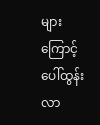များကြောင့် ပေါ်ထွန်းလာ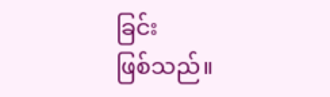ခြင်း
ဖြစ်သည်။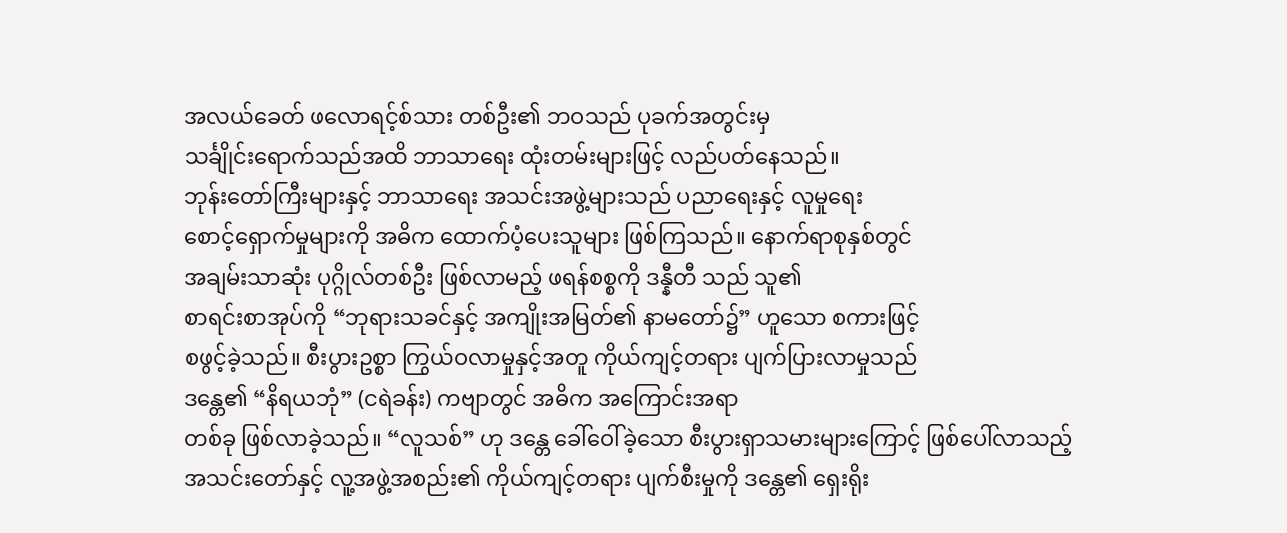အလယ်ခေတ် ဖလောရင့်စ်သား တစ်ဦး၏ ဘဝသည် ပုခက်အတွင်းမှ
သင်္ချိုင်းရောက်သည်အထိ ဘာသာရေး ထုံးတမ်းများဖြင့် လည်ပတ်နေသည်။
ဘုန်းတော်ကြီးများနှင့် ဘာသာရေး အသင်းအဖွဲ့များသည် ပညာရေးနှင့် လူမှုရေး
စောင့်ရှောက်မှုများကို အဓိက ထောက်ပံ့ပေးသူများ ဖြစ်ကြသည်။ နောက်ရာစုနှစ်တွင်
အချမ်းသာဆုံး ပုဂ္ဂိုလ်တစ်ဦး ဖြစ်လာမည့် ဖရန်စစ္စကို ဒန္နီတီ သည် သူ၏
စာရင်းစာအုပ်ကို “ဘုရားသခင်နှင့် အကျိုးအမြတ်၏ နာမတော်၌” ဟူသော စကားဖြင့်
စဖွင့်ခဲ့သည်။ စီးပွားဥစ္စာ ကြွယ်ဝလာမှုနှင့်အတူ ကိုယ်ကျင့်တရား ပျက်ပြားလာမှုသည်
ဒန္တေ၏ “နိရယဘုံ” (ငရဲခန်း) ကဗျာတွင် အဓိက အကြောင်းအရာ
တစ်ခု ဖြစ်လာခဲ့သည်။ “လူသစ်” ဟု ဒန္တေ ခေါ်ဝေါ်ခဲ့သော စီးပွားရှာသမားများကြောင့် ဖြစ်ပေါ်လာသည့်
အသင်းတော်နှင့် လူ့အဖွဲ့အစည်း၏ ကိုယ်ကျင့်တရား ပျက်စီးမှုကို ဒန္တေ၏ ရှေးရိုး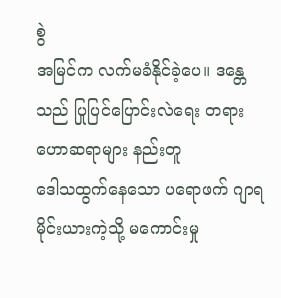စွဲ
အမြင်က လက်မခံနိုင်ခဲ့ပေ။ ဒန္တေသည် ပြုပြင်ပြောင်းလဲရေး တရားဟောဆရာများ နည်းတူ
ဒေါသထွက်နေသော ပရောဖက် ဂျာရမိုင်းယားကဲ့သို့ မကောင်းမှု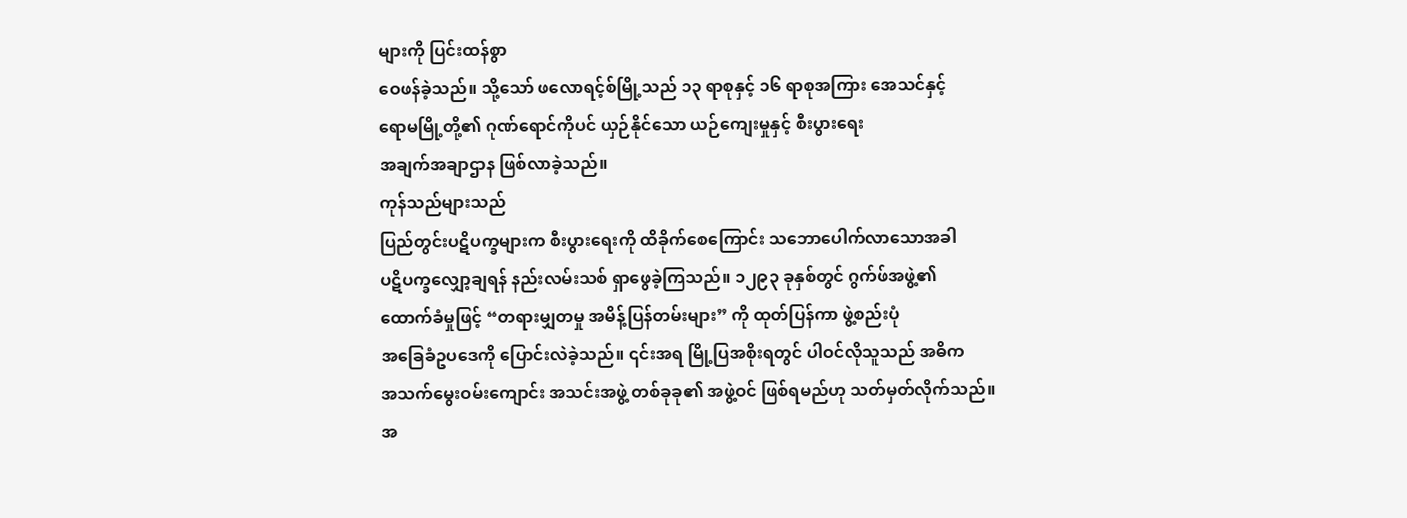များကို ပြင်းထန်စွာ
ဝေဖန်ခဲ့သည်။ သို့သော် ဖလောရင့်စ်မြို့သည် ၁၃ ရာစုနှင့် ၁၆ ရာစုအကြား အေသင်နှင့်
ရောမမြို့တို့၏ ဂုဏ်ရောင်ကိုပင် ယှဉ်နိုင်သော ယဉ်ကျေးမှုနှင့် စီးပွားရေး
အချက်အချာဌာန ဖြစ်လာခဲ့သည်။
ကုန်သည်များသည်
ပြည်တွင်းပဋိပက္ခများက စီးပွားရေးကို ထိခိုက်စေကြောင်း သဘောပေါက်လာသောအခါ
ပဋိပက္ခလျှော့ချရန် နည်းလမ်းသစ် ရှာဖွေခဲ့ကြသည်။ ၁၂၉၃ ခုနှစ်တွင် ဂွက်ဖ်အဖွဲ့၏
ထောက်ခံမှုဖြင့် “တရားမျှတမှု အမိန့်ပြန်တမ်းများ” ကို ထုတ်ပြန်ကာ ဖွဲ့စည်းပုံ
အခြေခံဥပဒေကို ပြောင်းလဲခဲ့သည်။ ၎င်းအရ မြို့ပြအစိုးရတွင် ပါဝင်လိုသူသည် အဓိက
အသက်မွေးဝမ်းကျောင်း အသင်းအဖွဲ့ တစ်ခုခု၏ အဖွဲ့ဝင် ဖြစ်ရမည်ဟု သတ်မှတ်လိုက်သည်။
အ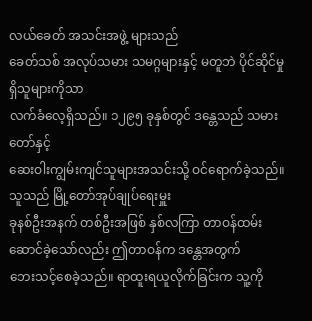လယ်ခေတ် အသင်းအဖွဲ့ များသည်
ခေတ်သစ် အလုပ်သမား သမဂ္ဂများနှင့် မတူဘဲ ပိုင်ဆိုင်မှုရှိသူများကိုသာ
လက်ခံလေ့ရှိသည်။ ၁၂၉၅ ခုနှစ်တွင် ဒန္တေသည် သမားတော်နှင့်
ဆေးဝါးကျွမ်းကျင်သူများအသင်းသို့ ဝင်ရောက်ခဲ့သည်။ သူသည် မြို့တော်အုပ်ချုပ်ရေးမှူး
ခုနစ်ဦးအနက် တစ်ဦးအဖြစ် နှစ်လကြာ တာဝန်ထမ်းဆောင်ခဲ့သော်လည်း ဤတာဝန်က ဒန္တေအတွက်
ဘေးသင့်စေခဲ့သည်။ ရာထူးရယူလိုက်ခြင်းက သူ့ကို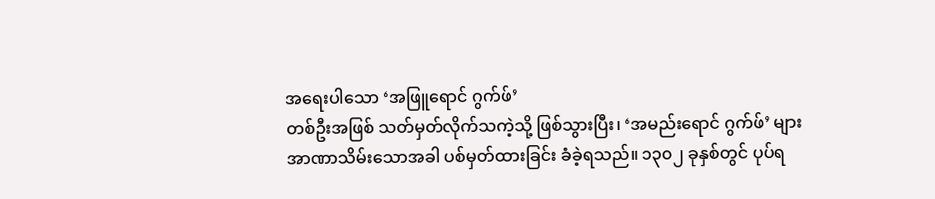အရေးပါသော ‘အဖြူရောင် ဂွက်ဖ်’
တစ်ဦးအဖြစ် သတ်မှတ်လိုက်သကဲ့သို့ ဖြစ်သွားပြီး၊ ‘အမည်းရောင် ဂွက်ဖ်’ များ
အာဏာသိမ်းသောအခါ ပစ်မှတ်ထားခြင်း ခံခဲ့ရသည်။ ၁၃၀၂ ခုနှစ်တွင် ပုပ်ရ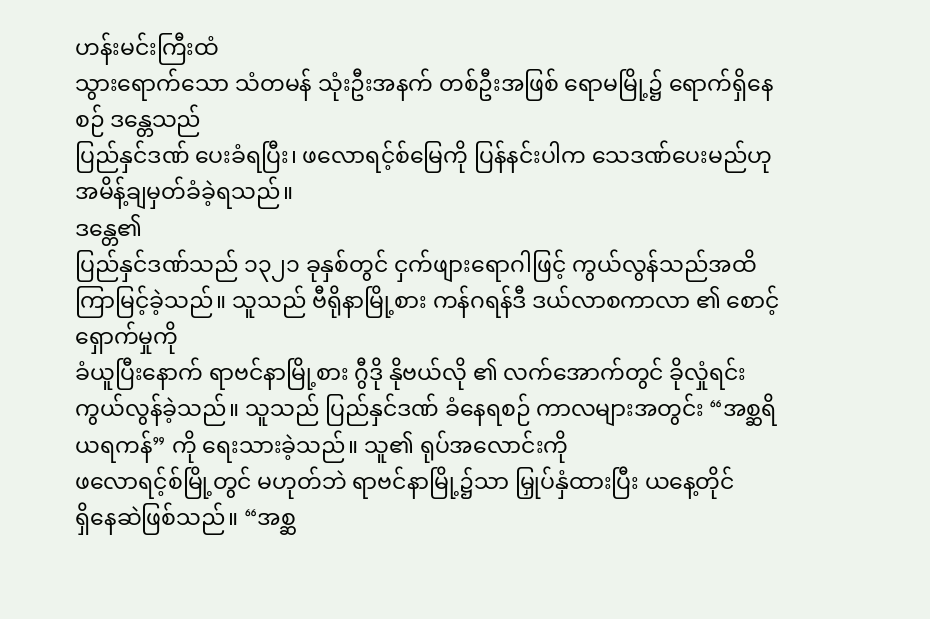ဟန်းမင်းကြီးထံ
သွားရောက်သော သံတမန် သုံးဦးအနက် တစ်ဦးအဖြစ် ရောမမြို့၌ ရောက်ရှိနေစဉ် ဒန္တေသည်
ပြည်နှင်ဒဏ် ပေးခံရပြီး၊ ဖလောရင့်စ်မြေကို ပြန်နင်းပါက သေဒဏ်ပေးမည်ဟု
အမိန့်ချမှတ်ခံခဲ့ရသည်။
ဒန္တေ၏
ပြည်နှင်ဒဏ်သည် ၁၃၂၁ ခုနှစ်တွင် ငှက်ဖျားရောဂါဖြင့် ကွယ်လွန်သည်အထိ
ကြာမြင့်ခဲ့သည်။ သူသည် ဗီရိုနာမြို့စား ကန်ဂရန်ဒီ ဒယ်လာစကာလာ ၏ စောင့်ရှောက်မှုကို
ခံယူပြီးနောက် ရာဗင်နာမြို့စား ဂွီဒို နိုဗယ်လို ၏ လက်အောက်တွင် ခိုလှုံရင်း
ကွယ်လွန်ခဲ့သည်။ သူသည် ပြည်နှင်ဒဏ် ခံနေရစဉ် ကာလများအတွင်း “အစ္ဆရိယရကန်” ကို ရေးသားခဲ့သည်။ သူ၏ ရုပ်အလောင်းကို
ဖလောရင့်စ်မြို့တွင် မဟုတ်ဘဲ ရာဗင်နာမြို့၌သာ မြှုပ်နှံထားပြီး ယနေ့တိုင်
ရှိနေဆဲဖြစ်သည်။ “အစ္ဆ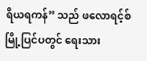ရိယရကန်” သည် ဖလောရင့်စ်မြို့ပြင်ပတွင် ရေးသား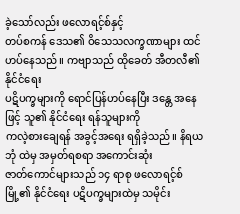ခဲ့သော်လည်း ဖလောရင့်စ်နှင့်
တပ်စကန် ဒေသ၏ ဝိသေသလက္ခဏာများ ထင်ဟပ်နေသည်။ ကဗျာသည် ထိုခေတ် အီတလီ၏ နိုင်ငံရေး
ပဋိပက္ခများကို ရောင်ပြန်ဟပ်နေပြီး ဒန္တေ အနေဖြင့် သူ၏ နိုင်ငံရေး ရန်သူများကို
ကလဲ့စားချေရန် အခွင့်အရေး ရရှိခဲ့သည်။ နိရယဘုံ ထဲမှ အမှတ်ရစရာ အကောင်းဆုံး
ဇာတ်ကောင်များသည် ၁၄ ရာစု ဖလောရင့်စ်မြို့၏ နိုင်ငံရေး ပဋိပက္ခများထဲမှ သမိုင်း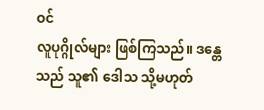ဝင်
လူပုဂ္ဂိုလ်များ ဖြစ်ကြသည်။ ဒန္တေသည် သူ၏ ဒေါသ သို့မဟုတ်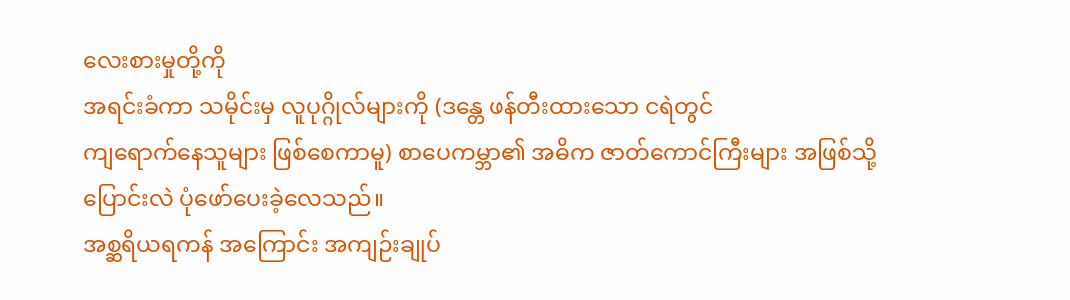လေးစားမှုတို့ကို
အရင်းခံကာ သမိုင်းမှ လူပုဂ္ဂိုလ်များကို (ဒန္တေ ဖန်တီးထားသော ငရဲတွင်
ကျရောက်နေသူများ ဖြစ်စေကာမူ) စာပေကမ္ဘာ၏ အဓိက ဇာတ်ကောင်ကြီးများ အဖြစ်သို့
ပြောင်းလဲ ပုံဖော်ပေးခဲ့လေသည်။
အစ္ဆရိယရကန် အကြောင်း အကျဉ်းချုပ်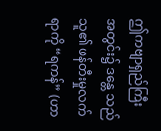ဤကဗျာရှည်ကြီး
အတွင်း၌ ဒန္တေ သည် သူ၏ ဖန်တီးမှုလက်ရာကို “ရကန်” (ဟာ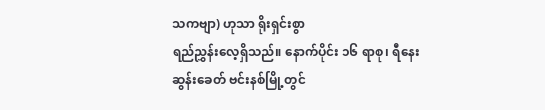သကဗျာ) ဟုသာ ရိုးရှင်းစွာ
ရည်ညွှန်းလေ့ရှိသည်။ နောက်ပိုင်း ၁၆ ရာစု၊ ရီနေးဆွန်းခေတ် ဗင်းနစ်မြို့တွင်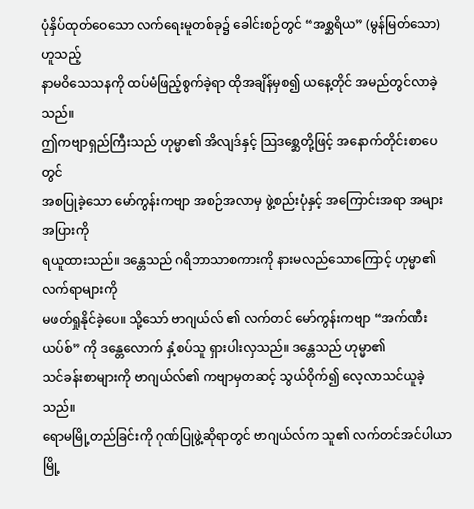ပုံနှိပ်ထုတ်ဝေသော လက်ရေးမူတစ်ခု၌ ခေါင်းစဉ်တွင် “အစ္ဆရိယ” (မွန်မြတ်သော) ဟူသည့်
နာမဝိသေသနကို ထပ်မံဖြည့်စွက်ခဲ့ရာ ထိုအချိန်မှစ၍ ယနေ့တိုင် အမည်တွင်လာခဲ့သည်။
ဤကဗျာရှည်ကြီးသည် ဟုမ္မာ၏ အိလျဒ်နှင့် သြဒစ္ဆေတို့ဖြင့် အနောက်တိုင်းစာပေတွင်
အစပြုခဲ့သော မော်ကွန်းကဗျာ အစဉ်အလာမှ ဖွဲ့စည်းပုံနှင့် အကြောင်းအရာ အများအပြားကို
ရယူထားသည်။ ဒန္တေသည် ဂရိဘာသာစကားကို နားမလည်သောကြောင့် ဟုမ္မာ၏ လက်ရာများကို
မဖတ်ရှုနိုင်ခဲ့ပေ။ သို့သော် ဗာဂျယ်လ် ၏ လက်တင် မော်ကွန်းကဗျာ “အက်ဏီးယပ်စ်” ကို ဒန္တေလောက် နှံ့စပ်သူ ရှားပါးလှသည်။ ဒန္တေသည် ဟုမ္မာ၏
သင်ခန်းစာများကို ဗာဂျယ်လ်၏ ကဗျာမှတဆင့် သွယ်ဝိုက်၍ လေ့လာသင်ယူခဲ့သည်။
ရောမမြို့တည်ခြင်းကို ဂုဏ်ပြုဖွဲ့ဆိုရာတွင် ဗာဂျယ်လ်က သူ၏ လက်တင်အင်ပါယာ
မြို့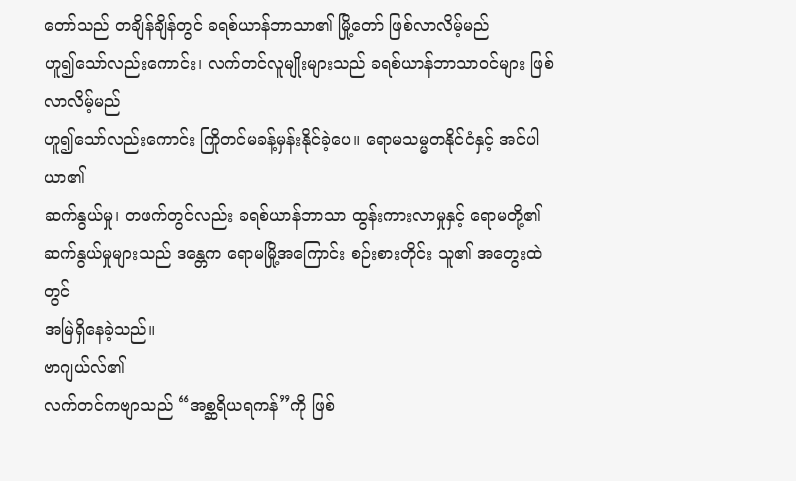တော်သည် တချိန်ချိန်တွင် ခရစ်ယာန်ဘာသာ၏ မြို့တော် ဖြစ်လာလိမ့်မည်
ဟူ၍သော်လည်းကောင်း၊ လက်တင်လူမျိုးများသည် ခရစ်ယာန်ဘာသာဝင်များ ဖြစ်လာလိမ့်မည်
ဟူ၍သော်လည်းကောင်း ကြိုတင်မခန့်မှန်းနိုင်ခဲ့ပေ။ ရောမသမ္မတနိုင်ငံနှင့် အင်ပါယာ၏
ဆက်နွယ်မှု၊ တဖက်တွင်လည်း ခရစ်ယာန်ဘာသာ ထွန်းကားလာမှုနှင့် ရောမတို့၏
ဆက်နွယ်မှုများသည် ဒန္တေက ရောမမြို့အကြောင်း စဉ်းစားတိုင်း သူ၏ အတွေးထဲတွင်
အမြဲရှိနေခဲ့သည်။
ဗာဂျယ်လ်၏
လက်တင်ကဗျာသည် “အစ္ဆရိယရကန်”ကို ဖြစ်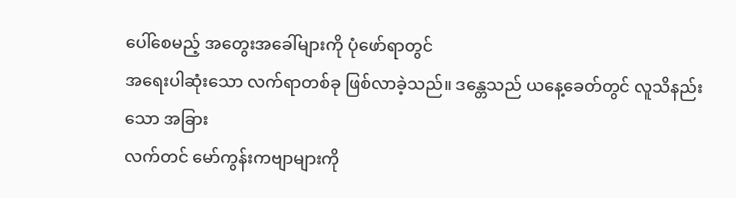ပေါ်စေမည့် အတွေးအခေါ်များကို ပုံဖော်ရာတွင်
အရေးပါဆုံးသော လက်ရာတစ်ခု ဖြစ်လာခဲ့သည်။ ဒန္တေသည် ယနေ့ခေတ်တွင် လူသိနည်းသော အခြား
လက်တင် မော်ကွန်းကဗျာများကို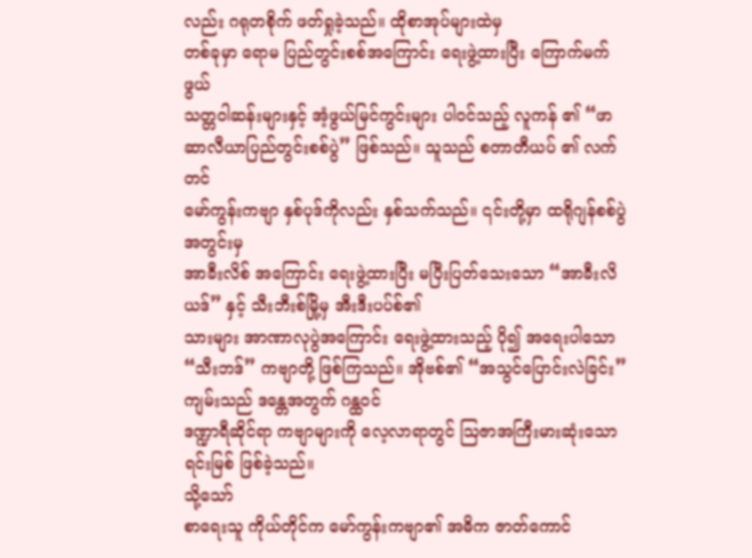လည်း ဂရုတစိုက် ဖတ်ရှုခဲ့သည်။ ထိုစာအုပ်များထဲမှ
တစ်ခုမှာ ရောမ ပြည်တွင်းစစ်အကြောင်း ရေးဖွဲ့ထားပြီး ကြောက်မက်ဖွယ်
သတ္တဝါဆန်းများနှင့် အံ့ဖွယ်မြင်ကွင်းများ ပါဝင်သည့် လူကန် ၏ “ဖာဆာလီယာပြည်တွင်းစစ်ပွဲ” ဖြစ်သည်။ သူသည် စတာတီယပ် ၏ လက်တင်
မော်ကွန်းကဗျာ နှစ်ပုဒ်ကိုလည်း နှစ်သက်သည်။ ၎င်းတို့မှာ ထရိုဂျန်စစ်ပွဲ အတွင်းမှ
အာခီးလိစ် အကြောင်း ရေးဖွဲ့ထားပြီး မပြီးပြတ်သေးသော “အာခီးလိယဒ်” နှင့် သီးဘီးစ်မြို့မှ အီးဒီးပပ်စ်၏
သားများ အာဏာလုပွဲအကြောင်း ရေးဖွဲ့ထားသည့် ပို၍ အရေးပါသော “သီးဘဒ်” ကဗျာတို့ ဖြစ်ကြသည်။ အိုဗစ်၏ “အသွင်ပြောင်းလဲခြင်း” ကျမ်းသည် ဒန္တေအတွက် ဂန္ထဝင်
ဒဏ္ဍာရီဆိုင်ရာ ကဗျာများကို လေ့လာရာတွင် ဩဇာအကြီးမားဆုံးသော ရင်းမြစ် ဖြစ်ခဲ့သည်။
သို့သော်
စာရေးသူ ကိုယ်တိုင်က မော်ကွန်းကဗျာ၏ အဓိက ဇာတ်ကောင်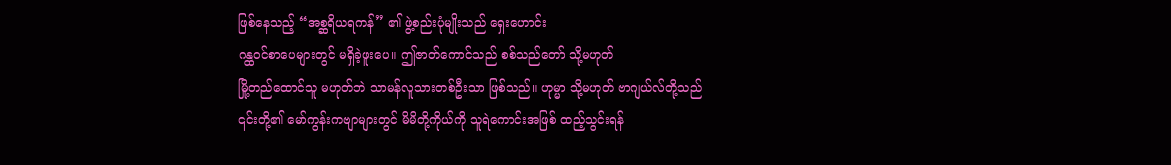ဖြစ်နေသည့် “အစ္ဆရိယရကန်” ၏ ဖွဲ့စည်းပုံမျိုးသည် ရှေးဟောင်း
ဂန္ထဝင်စာပေများတွင် မရှိခဲ့ဖူးပေ။ ဤဇာတ်ကောင်သည် စစ်သည်တော် သို့မဟုတ်
မြို့တည်ထောင်သူ မဟုတ်ဘဲ သာမန်လူသားတစ်ဦးသာ ဖြစ်သည်။ ဟုမ္မာ သို့မဟုတ် ဗာဂျယ်လ်တို့သည်
၎င်းတို့၏ မော်ကွန်းကဗျာများတွင် မိမိတို့ကိုယ်ကို သူရဲကောင်းအဖြစ် ထည့်သွင်းရန်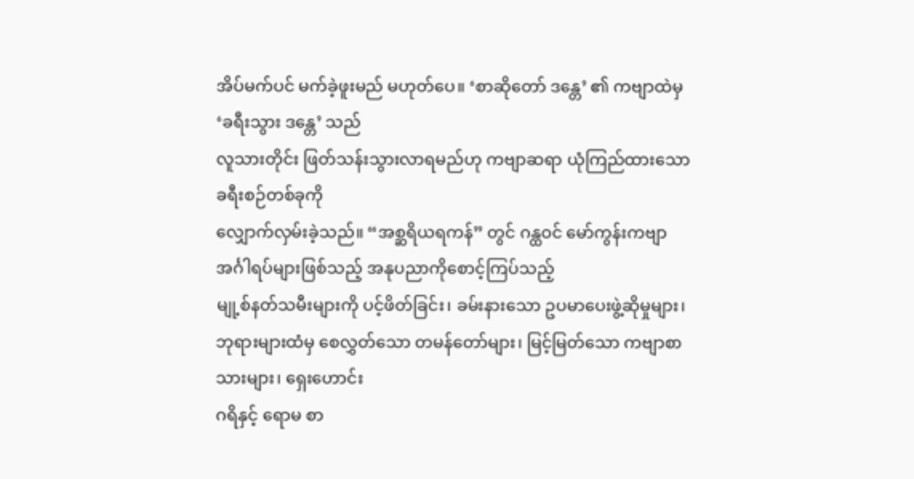အိပ်မက်ပင် မက်ခဲ့ဖူးမည် မဟုတ်ပေ။ ‘စာဆိုတော် ဒန္တေ’ ၏ ကဗျာထဲမှ ‘ခရီးသွား ဒန္တေ’ သည်
လူသားတိုင်း ဖြတ်သန်းသွားလာရမည်ဟု ကဗျာဆရာ ယုံကြည်ထားသော ခရီးစဉ်တစ်ခုကို
လျှောက်လှမ်းခဲ့သည်။ “အစ္ဆရိယရကန်” တွင် ဂန္ထဝင် မော်ကွန်းကဗျာ အင်္ဂါရပ်များဖြစ်သည့် အနုပညာကိုစောင့်ကြပ်သည့်
မျု့စ်နတ်သမီးများကို ပင့်ဖိတ်ခြင်း၊ ခမ်းနားသော ဥပမာပေးဖွဲ့ဆိုမှုများ၊
ဘုရားများထံမှ စေလွှတ်သော တမန်တော်များ၊ မြင့်မြတ်သော ကဗျာစာသားများ၊ ရှေးဟောင်း
ဂရိနှင့် ရောမ စာ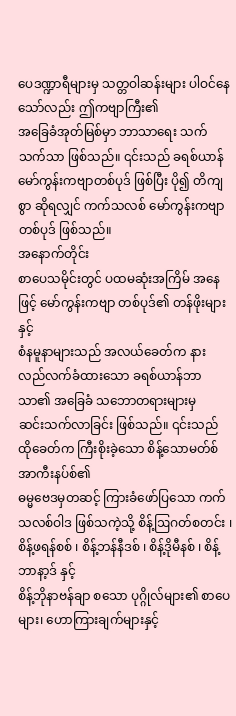ပေဒဏ္ဍာရီများမှ သတ္တဝါဆန်းများ ပါဝင်နေသော်လည်း ဤကဗျာကြီး၏
အခြေခံအုတ်မြစ်မှာ ဘာသာရေး သက်သက်သာ ဖြစ်သည်။ ၎င်းသည် ခရစ်ယာန်
မော်ကွန်းကဗျာတစ်ပုဒ် ဖြစ်ပြီး ပို၍ တိကျစွာ ဆိုရလျှင် ကက်သလစ် မော်ကွန်းကဗျာ တစ်ပုဒ် ဖြစ်သည်။
အနောက်တိုင်း
စာပေသမိုင်းတွင် ပထမဆုံးအကြိမ် အနေဖြင့် မော်ကွန်းကဗျာ တစ်ပုဒ်၏ တန်ဖိုးများနှင့်
စံနမူနာများသည် အလယ်ခေတ်က နားလည်လက်ခံထားသော ခရစ်ယာန်ဘာသာ၏ အခြေခံ သဘောတရားများမှ
ဆင်းသက်လာခြင်း ဖြစ်သည်။ ၎င်းသည် ထိုခေတ်က ကြီးစိုးခဲ့သော စိန့်သောမတ်စ် အာကီးနပ်စ်၏
ဓမ္မဗေဒမှတဆင့် ကြားခံဖော်ပြသော ကက်သလစ်ဝါဒ ဖြစ်သကဲ့သို့ စိန့်ဩဂတ်စတင်း ၊
စိန့်ဖရန်စစ် ၊ စိန့်ဘန်နီဒစ် ၊ စိန့်ဒိုမီနစ် ၊ စိန့်ဘာနာ့ဒ် နှင့်
စိန့်ဘိုနာဗန်ချာ စသော ပုဂ္ဂိုလ်များ၏ စာပေများ၊ ဟောကြားချက်များနှင့်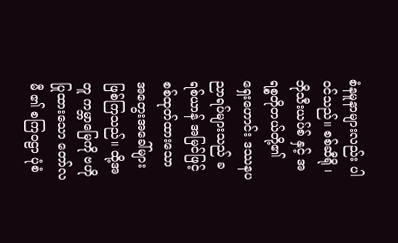စံနမူနာများလည်း ပါဝင်သည်။ စစ်ဆီရို ၊ ဘိုသီးယပ်စ် နှင့် အရစ္စတိုတယ်တို့၏
ရှေးဟောင်း ဒဿနပညာရပ်များသည် ခရစ်ယာန် အမြင်ဖြင့် စစ်ထုတ်ထားသော အတွေးအခေါ်များ
ဖြစ်ကြသည်။ ထို့အတူ ကမ္ဘာမြေကို ဗဟိုပြုထားသော တော်လမီ ၏ စကြဝဠာ ပုံစံ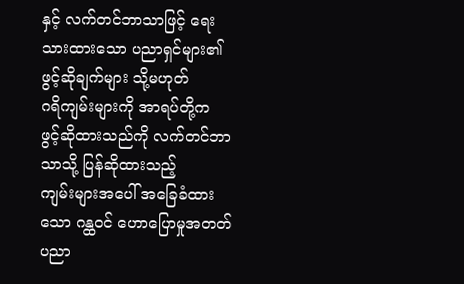နှင့် လက်တင်ဘာသာဖြင့် ရေးသားထားသော ပညာရှင်များ၏ ဖွင့်ဆိုချက်များ သို့မဟုတ်
ဂရိကျမ်းများကို အာရပ်တို့က ဖွင့်ဆိုထားသည်ကို လက်တင်ဘာသာသို့ ပြန်ဆိုထားသည့်
ကျမ်းများအပေါ် အခြေခံထားသော ဂန္ထဝင် ဟောပြောမှုအတတ်ပညာ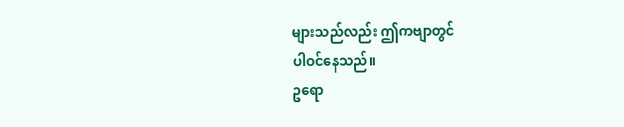များသည်လည်း ဤကဗျာတွင်
ပါဝင်နေသည်။
ဥရော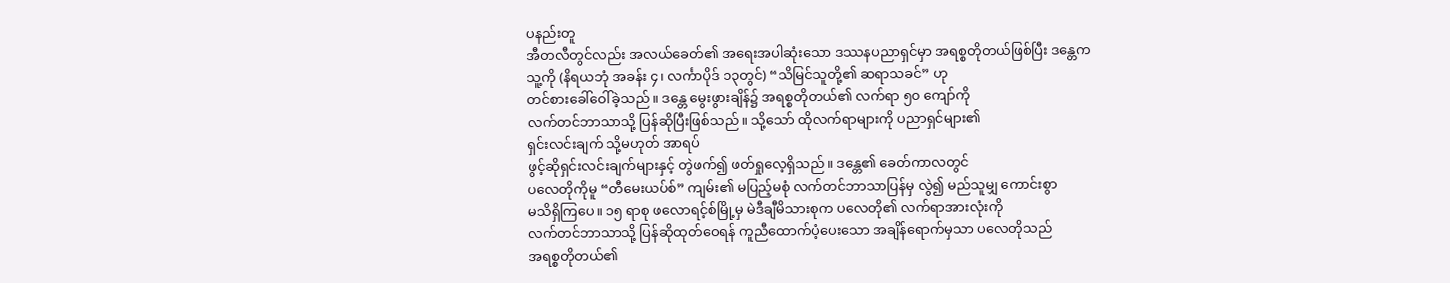ပနည်းတူ
အီတလီတွင်လည်း အလယ်ခေတ်၏ အရေးအပါဆုံးသော ဒဿနပညာရှင်မှာ အရစ္စတိုတယ်ဖြစ်ပြီး ဒန္တေက
သူ့ကို (နိရယဘုံ အခန်း ၄၊ လင်္ကာပိုဒ် ၁၃တွင်) “သိမြင်သူတို့၏ ဆရာသခင်” ဟု
တင်စားခေါ်ဝေါ်ခဲ့သည်။ ဒန္တေ မွေးဖွားချိန်၌ အရစ္စတိုတယ်၏ လက်ရာ ၅၀ ကျော်ကို
လက်တင်ဘာသာသို့ ပြန်ဆိုပြီးဖြစ်သည်။ သို့သော် ထိုလက်ရာများကို ပညာရှင်များ၏
ရှင်းလင်းချက် သို့မဟုတ် အာရပ်
ဖွင့်ဆိုရှင်းလင်းချက်များနှင့် တွဲဖက်၍ ဖတ်ရှုလေ့ရှိသည်။ ဒန္တေ၏ ခေတ်ကာလတွင်
ပလေတိုကိုမူ “တီမေးယပ်စ်” ကျမ်း၏ မပြည့်မစုံ လက်တင်ဘာသာပြန်မှ လွဲ၍ မည်သူမျှ ကောင်းစွာ
မသိရှိကြပေ။ ၁၅ ရာစု ဖလောရင့်စ်မြို့မှ မဲဒီချီမိသားစုက ပလေတို၏ လက်ရာအားလုံးကို
လက်တင်ဘာသာသို့ ပြန်ဆိုထုတ်ဝေရန် ကူညီထောက်ပံ့ပေးသော အချိန်ရောက်မှသာ ပလေတိုသည်
အရစ္စတိုတယ်၏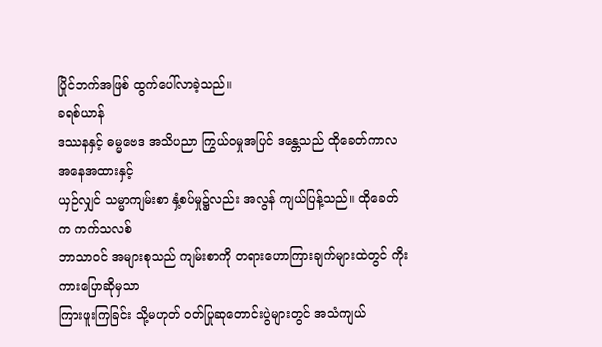ပြိုင်ဘက်အဖြစ် ထွက်ပေါ်လာခဲ့သည်။
ခရစ်ယာန်
ဒဿနနှင့် ဓမ္မဗေဒ အသိပညာ ကြွယ်ဝမှုအပြင် ဒန္တေသည် ထိုခေတ်ကာလ အနေအထားနှင့်
ယှဉ်လျှင် သမ္မာကျမ်းစာ နှံ့စပ်မှု၌လည်း အလွန် ကျယ်ပြန့်သည်။ ထိုခေတ်က ကက်သလစ်
ဘာသာဝင် အများစုသည် ကျမ်းစာကို တရားဟောကြားချက်များထဲတွင် ကိုးကားပြောဆိုမှသာ
ကြားဖူးကြခြင်း သို့မဟုတ် ဝတ်ပြုဆုတောင်းပွဲများတွင် အသံကျယ်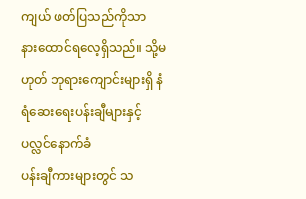ကျယ် ဖတ်ပြသည်ကိုသာ
နားထောင်ရလေ့ရှိသည်။ သို့မဟုတ် ဘုရားကျောင်းများရှိ နံရံဆေးရေးပန်းချီများနှင့် ပလ္လင်နောက်ခံ
ပန်းချီကားများတွင် သ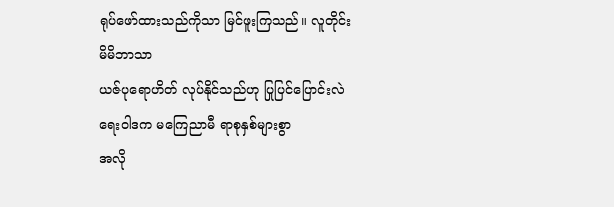ရုပ်ဖော်ထားသည်ကိုသာ မြင်ဖူးကြသည်။ လူတိုင်း မိမိဘာသာ
ယဇ်ပုရောဟိတ် လုပ်နိုင်သည်ဟု ပြုပြင်ပြောင်းလဲရေးဝါဒက မကြေညာမီ ရာစုနှစ်များစွာ
အလို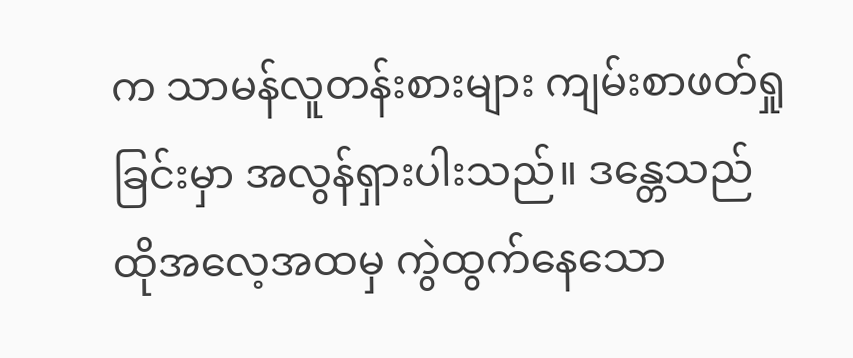က သာမန်လူတန်းစားများ ကျမ်းစာဖတ်ရှုခြင်းမှာ အလွန်ရှားပါးသည်။ ဒန္တေသည်
ထိုအလေ့အထမှ ကွဲထွက်နေသော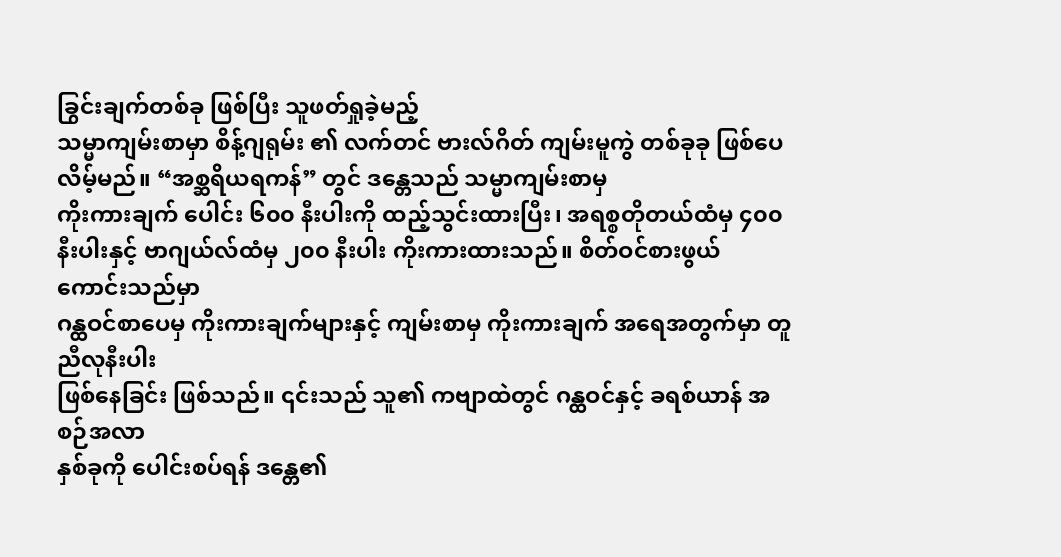ခြွင်းချက်တစ်ခု ဖြစ်ပြီး သူဖတ်ရှုခဲ့မည့်
သမ္မာကျမ်းစာမှာ စိန့်ဂျရုမ်း ၏ လက်တင် ဗားလ်ဂိတ် ကျမ်းမူကွဲ တစ်ခုခု ဖြစ်ပေလိမ့်မည်။ “အစ္ဆရိယရကန်” တွင် ဒန္တေသည် သမ္မာကျမ်းစာမှ
ကိုးကားချက် ပေါင်း ၆၀၀ နီးပါးကို ထည့်သွင်းထားပြီး၊ အရစ္စတိုတယ်ထံမှ ၄၀၀
နီးပါးနှင့် ဗာဂျယ်လ်ထံမှ ၂၀၀ နီးပါး ကိုးကားထားသည်။ စိတ်ဝင်စားဖွယ် ကောင်းသည်မှာ
ဂန္ထဝင်စာပေမှ ကိုးကားချက်များနှင့် ကျမ်းစာမှ ကိုးကားချက် အရေအတွက်မှာ တူညီလုနီးပါး
ဖြစ်နေခြင်း ဖြစ်သည်။ ၎င်းသည် သူ၏ ကဗျာထဲတွင် ဂန္ထဝင်နှင့် ခရစ်ယာန် အစဉ်အလာ
နှစ်ခုကို ပေါင်းစပ်ရန် ဒန္တေ၏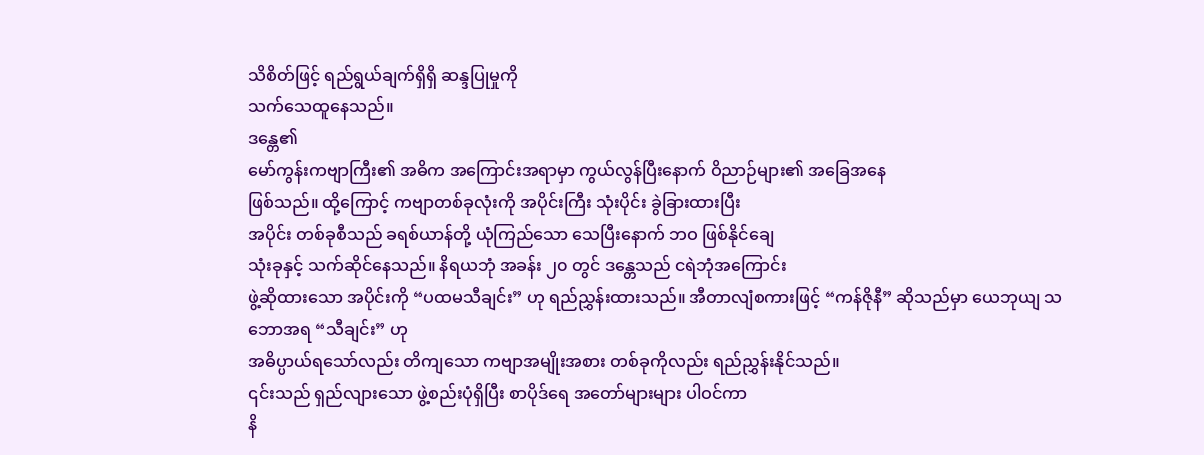သိစိတ်ဖြင့် ရည်ရွယ်ချက်ရှိရှိ ဆန္ဒပြုမှုကို
သက်သေထူနေသည်။
ဒန္တေ၏
မော်ကွန်းကဗျာကြီး၏ အဓိက အကြောင်းအရာမှာ ကွယ်လွန်ပြီးနောက် ဝိညာဉ်များ၏ အခြေအနေ
ဖြစ်သည်။ ထို့ကြောင့် ကဗျာတစ်ခုလုံးကို အပိုင်းကြီး သုံးပိုင်း ခွဲခြားထားပြီး
အပိုင်း တစ်ခုစီသည် ခရစ်ယာန်တို့ ယုံကြည်သော သေပြီးနောက် ဘဝ ဖြစ်နိုင်ချေ
သုံးခုနှင့် သက်ဆိုင်နေသည်။ နိရယဘုံ အခန်း ၂၀ တွင် ဒန္တေသည် ငရဲဘုံအကြောင်း
ဖွဲ့ဆိုထားသော အပိုင်းကို “ပထမသီချင်း” ဟု ရည်ညွှန်းထားသည်။ အီတာလျံစကားဖြင့် “ကန်ဇိုနီ” ဆိုသည်မှာ ယေဘုယျ သဘောအရ “သီချင်း” ဟု
အဓိပ္ပာယ်ရသော်လည်း တိကျသော ကဗျာအမျိုးအစား တစ်ခုကိုလည်း ရည်ညွှန်းနိုင်သည်။
၎င်းသည် ရှည်လျားသော ဖွဲ့စည်းပုံရှိပြီး စာပိုဒ်ရေ အတော်များများ ပါဝင်ကာ
နိ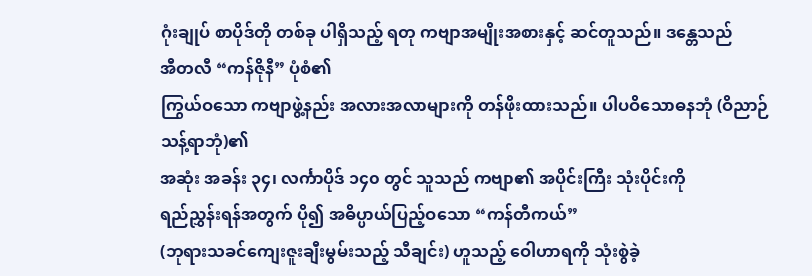ဂုံးချုပ် စာပိုဒ်တို တစ်ခု ပါရှိသည့် ရတု ကဗျာအမျိုးအစားနှင့် ဆင်တူသည်။ ဒန္တေသည်
အီတလီ “ကန်ဇိုနီ” ပုံစံ၏
ကြွယ်ဝသော ကဗျာဖွဲ့နည်း အလားအလာများကို တန်ဖိုးထားသည်။ ပါပဝိသောဓနဘုံ (ဝိညာဉ်သန့်ရာဘုံ)၏
အဆုံး အခန်း ၃၄၊ လင်္ကာပိုဒ် ၁၄၀ တွင် သူသည် ကဗျာ၏ အပိုင်းကြီး သုံးပိုင်းကို
ရည်ညွှန်းရန်အတွက် ပို၍ အဓိပ္ပာယ်ပြည့်ဝသော “ကန်တီကယ်”
(ဘုရားသခင်ကျေးဇူးချီးမွမ်းသည့် သီချင်း) ဟူသည့် ဝေါဟာရကို သုံးစွဲခဲ့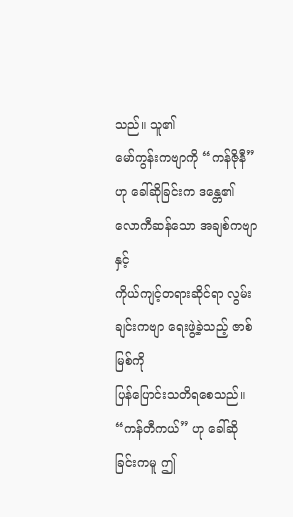သည်။ သူ၏
မော်ကွန်းကဗျာကို “ကန်ဇိုနီ” ဟု ခေါ်ဆိုခြင်းက ဒန္တေ၏ လောကီဆန်သော အချစ်ကဗျာနှင့်
ကိုယ်ကျင့်တရားဆိုင်ရာ လွမ်းချင်းကဗျာ ရေးဖွဲ့ခဲ့သည့် ဇာစ်မြစ်ကို
ပြန်ပြောင်းသတိရစေသည်။ “ကန်တီကယ်” ဟု ခေါ်ဆိုခြင်းကမူ ဤ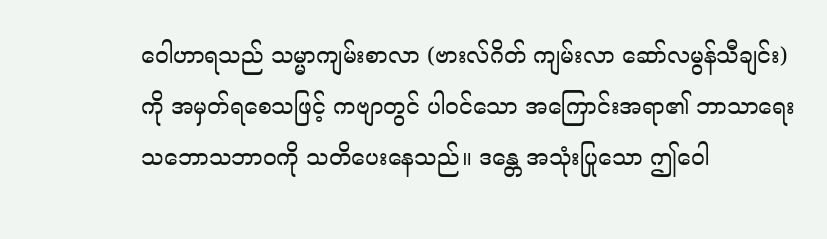ဝေါဟာရသည် သမ္မာကျမ်းစာလာ (ဗားလ်ဂိတ် ကျမ်းလာ ဆော်လမွန်သီချင်း) ကို အမှတ်ရစေသဖြင့် ကဗျာတွင် ပါဝင်သော အကြောင်းအရာ၏ ဘာသာရေး
သဘောသဘာဝကို သတိပေးနေသည်။ ဒန္တေ အသုံးပြုသော ဤဝေါ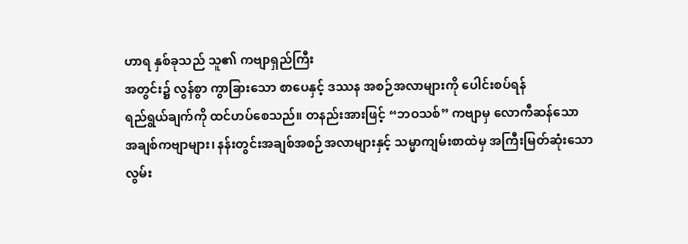ဟာရ နှစ်ခုသည် သူ၏ ကဗျာရှည်ကြီး
အတွင်း၌ လွန်စွာ ကွာခြားသော စာပေနှင့် ဒဿန အစဉ်အလာများကို ပေါင်းစပ်ရန်
ရည်ရွယ်ချက်ကို ထင်ဟပ်စေသည်။ တနည်းအားဖြင့် “ဘဝသစ်” ကဗျာမှ လောကီဆန်သော
အချစ်ကဗျာများ၊ နန်းတွင်းအချစ်အစဉ်အလာများနှင့် သမ္မာကျမ်းစာထဲမှ အကြီးမြတ်ဆုံးသော
လွမ်း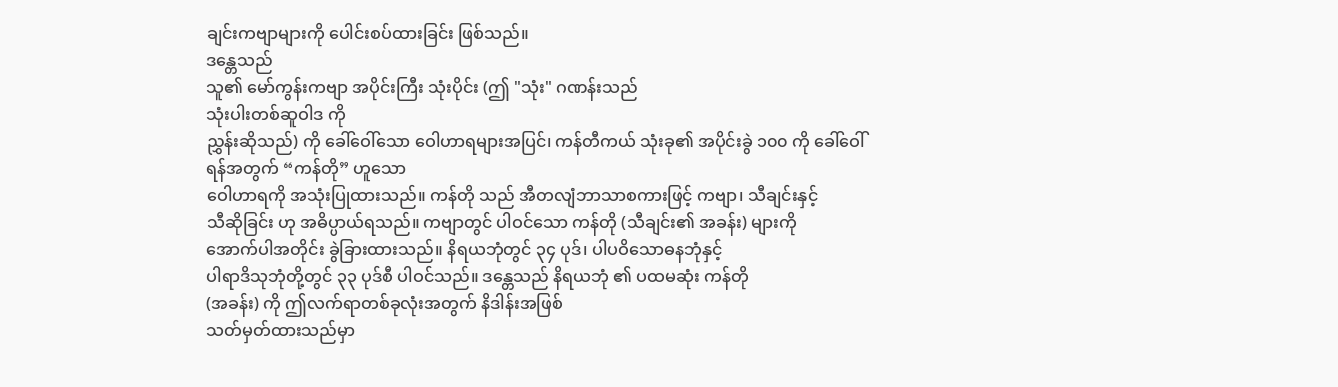ချင်းကဗျာများကို ပေါင်းစပ်ထားခြင်း ဖြစ်သည်။
ဒန္တေသည်
သူ၏ မော်ကွန်းကဗျာ အပိုင်းကြီး သုံးပိုင်း (ဤ "သုံး" ဂဏန်းသည်
သုံးပါးတစ်ဆူဝါဒ ကို
ညွှန်းဆိုသည်) ကို ခေါ်ဝေါ်သော ဝေါဟာရများအပြင်၊ ကန်တီကယ် သုံးခု၏ အပိုင်းခွဲ ၁၀၀ ကို ခေါ်ဝေါ်ရန်အတွက် “ကန်တို” ဟူသော
ဝေါဟာရကို အသုံးပြုထားသည်။ ကန်တို သည် အီတလျံဘာသာစကားဖြင့် ကဗျာ၊ သီချင်းနှင့်
သီဆိုခြင်း ဟု အဓိပ္ပာယ်ရသည်။ ကဗျာတွင် ပါဝင်သော ကန်တို (သီချင်း၏ အခန်း) များကို
အောက်ပါအတိုင်း ခွဲခြားထားသည်။ နိရယဘုံတွင် ၃၄ ပုဒ်၊ ပါပဝိသောဓနဘုံနှင့်
ပါရာဒိသုဘုံတို့တွင် ၃၃ ပုဒ်စီ ပါဝင်သည်။ ဒန္တေသည် နိရယဘုံ ၏ ပထမဆုံး ကန်တို
(အခန်း) ကို ဤလက်ရာတစ်ခုလုံးအတွက် နိဒါန်းအဖြစ်
သတ်မှတ်ထားသည်မှာ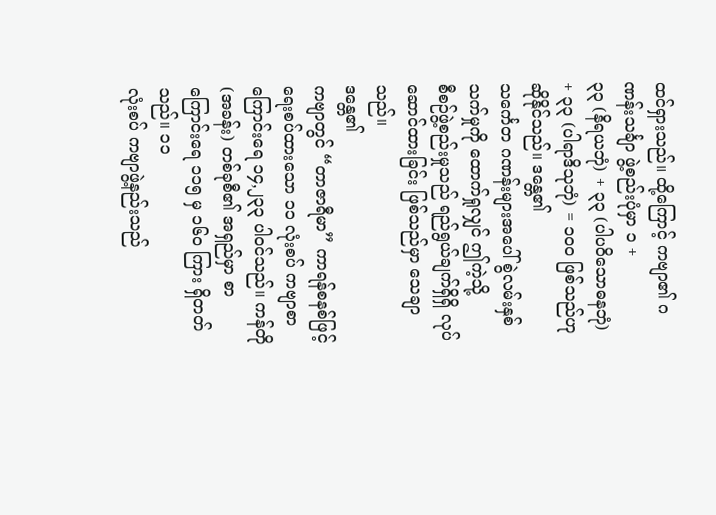ထင်ရှားသည်။ ထို့ကြောင့် ကဗျာ၏ ဂဏန်းသင်္ချာ ဖွဲ့စည်းပုံမှာ ၁ +
၃၃ (နိရယဘုံ) + ၃၃ (ပါပဝိသောဓနဘုံ) + ၃၃ (ပါရာဒိသုဘုံ) = ၁၀၀ ဖြစ်သည်ဟု ဆိုနိုင်သည်။ ဒန္တေ၏
သင်္ကေတ ဂဏန်းများအပေါ် စွဲလမ်းနှစ်သက်မှုကို ထောက်ရှုလျှင် ဤကဲ့သို့
စီစဉ်ဖွဲ့စည်းမှုသည် ရည်ရွယ်ချက်ရှိရှိ လုပ်ဆောင်ထားခြင်း ဖြစ်သည်မှာ သေချာသည်။
ဒန္တေ၏
ကဗျာတွင် “တာဇာရီမာ” ကာရန်စနစ်ဖြင့်
ရေးစပ်ထားသော ၁၁ လုံးစပ် ကဗျာစာကြောင်းရေ ၁၄,၂၃၃ ပါဝင်သည်။ ကန်တို (အခန်း) တစ်ခုစီ၏ အရှည်မှာ စာကြောင်းရေ ၁၁၅ မှ ၁၆၀ ကြား ရှိတတ်သည်။ ၁၁
လုံးစပ် ကဗျာဖွဲ့နည်းသည်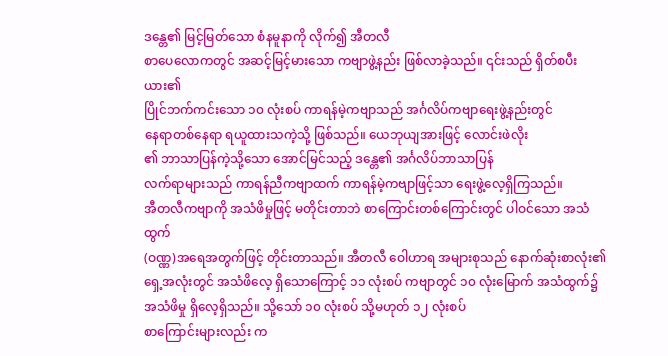ဒန္တေ၏ မြင့်မြတ်သော စံနမူနာကို လိုက်၍ အီတလီ
စာပေလောကတွင် အဆင့်မြင့်မားသော ကဗျာဖွဲ့နည်း ဖြစ်လာခဲ့သည်။ ၎င်းသည် ရှိတ်စပီးယား၏
ပြိုင်ဘက်ကင်းသော ၁၀ လုံးစပ် ကာရန်မဲ့ကဗျာသည် အင်္ဂလိပ်ကဗျာရေးဖွဲ့နည်းတွင်
နေရာတစ်နေရာ ရယူထားသကဲ့သို့ ဖြစ်သည်။ ယေဘုယျအားဖြင့် လောင်းဖဲလိုး
၏ ဘာသာပြန်ကဲ့သို့သော အောင်မြင်သည့် ဒန္တေ၏ အင်္ဂလိပ်ဘာသာပြန်
လက်ရာများသည် ကာရန်ညီကဗျာထက် ကာရန်မဲ့ကဗျာဖြင့်သာ ရေးဖွဲ့လေ့ရှိကြသည်။
အီတလီကဗျာကို အသံဖိမှုဖြင့် မတိုင်းတာဘဲ စာကြောင်းတစ်ကြောင်းတွင် ပါဝင်သော အသံထွက်
(ဝဏ္ဏ)အရေအတွက်ဖြင့် တိုင်းတာသည်။ အီတလီ ဝေါဟာရ အများစုသည် နောက်ဆုံးစာလုံး၏
ရှေ့အလုံးတွင် အသံဖိလေ့ ရှိသောကြောင့် ၁၁ လုံးစပ် ကဗျာတွင် ၁၀ လုံးမြောက် အသံထွက်၌
အသံဖိမှု ရှိလေ့ရှိသည်။ သို့သော် ၁၀ လုံးစပ် သို့မဟုတ် ၁၂ လုံးစပ်
စာကြောင်းများလည်း က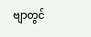ဗျာတွင်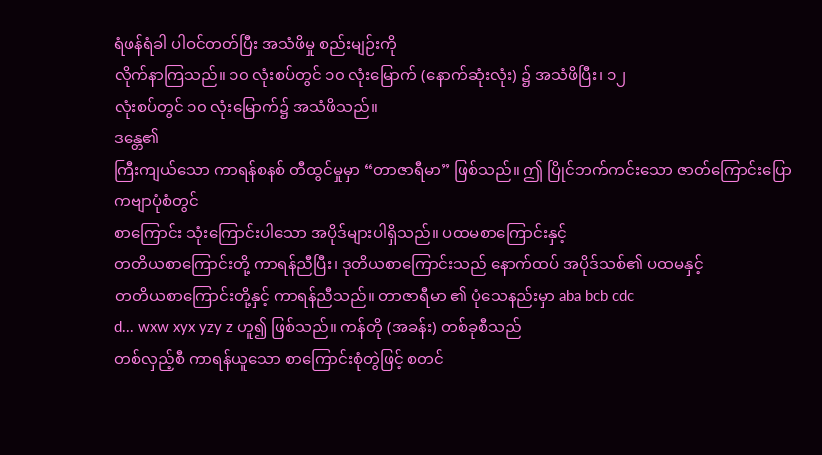ရံဖန်ရံခါ ပါဝင်တတ်ပြီး အသံဖိမှု စည်းမျဉ်းကို
လိုက်နာကြသည်။ ၁၀ လုံးစပ်တွင် ၁၀ လုံးမြောက် (နောက်ဆုံးလုံး) ၌ အသံဖိပြီး၊ ၁၂
လုံးစပ်တွင် ၁၀ လုံးမြောက်၌ အသံဖိသည်။
ဒန္တေ၏
ကြီးကျယ်သော ကာရန်စနစ် တီထွင်မှုမှာ “တာဇာရီမာ” ဖြစ်သည်။ ဤ ပြိုင်ဘက်ကင်းသော ဇာတ်ကြောင်းပြော ကဗျာပုံစံတွင်
စာကြောင်း သုံးကြောင်းပါသော အပိုဒ်များပါရှိသည်။ ပထမစာကြောင်းနှင့်
တတိယစာကြောင်းတို့ ကာရန်ညီပြီး၊ ဒုတိယစာကြောင်းသည် နောက်ထပ် အပိုဒ်သစ်၏ ပထမနှင့်
တတိယစာကြောင်းတို့နှင့် ကာရန်ညီသည်။ တာဇာရီမာ ၏ ပုံသေနည်းမှာ aba bcb cdc
d... wxw xyx yzy z ဟူ၍ ဖြစ်သည်။ ကန်တို (အခန်း) တစ်ခုစီသည်
တစ်လှည့်စီ ကာရန်ယူသော စာကြောင်းစုံတွဲဖြင့် စတင်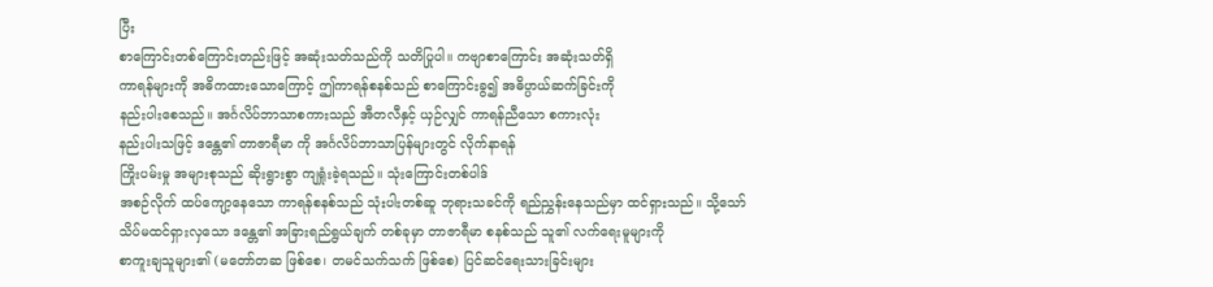ပြီး
စာကြောင်းတစ်ကြောင်းတည်းဖြင့် အဆုံးသတ်သည်ကို သတိပြုပါ။ ကဗျာစာကြောင်း အဆုံးသတ်ရှိ
ကာရန်များကို အဓိကထားသောကြောင့် ဤကာရန်စနစ်သည် စာကြောင်းခွ၍ အဓိပ္ပာယ်ဆက်ခြင်းကို
နည်းပါးစေသည်။ အင်္ဂလိပ်ဘာသာစကားသည် အီတလီနှင့် ယှဉ်လျှင် ကာရန်ညီသော စကားလုံး
နည်းပါးသဖြင့် ဒန္တေ၏ တာဇာရီမာ ကို အင်္ဂလိပ်ဘာသာပြန်များတွင် လိုက်နာရန်
ကြိုးပမ်းမှု အများစုသည် ဆိုးရွားစွာ ကျရှုံးခဲ့ရသည်။ သုံးကြောင်းတစ်ပါဒ်
အစဉ်လိုက် ထပ်ကျော့နေသော ကာရန်စနစ်သည် သုံးပါးတစ်ဆူ ဘုရားသခင်ကို ရည်ညွှန်းနေသည်မှာ ထင်ရှားသည်။ သို့သော်
သိပ်မထင်ရှားလှသော ဒန္တေ၏ အခြားရည်ရွယ်ချက် တစ်ခုမှာ တာဇာရီမာ စနစ်သည် သူ၏ လက်ရေးမူများကို
စာကူးချသူများ၏ (မတော်တဆ ဖြစ်စေ၊ တမင်သက်သက် ဖြစ်စေ) ပြင်ဆင်ရေးသားခြင်းများ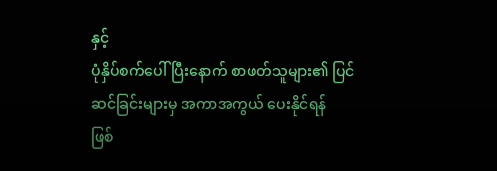နှင့်
ပုံနှိပ်စက်ပေါ်ပြီးနောက် စာဖတ်သူများ၏ ပြင်ဆင်ခြင်းများမှ အကာအကွယ် ပေးနိုင်ရန်
ဖြစ်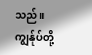သည်။ ကျွန်ုပ်တို့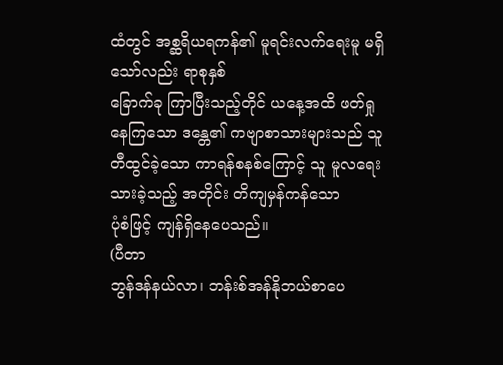ထံတွင် အစ္ဆရိယရကန်၏ မူရင်းလက်ရေးမူ မရှိသော်လည်း ရာစုနှစ်
ခြောက်ခု ကြာပြီးသည့်တိုင် ယနေ့အထိ ဖတ်ရှုနေကြသော ဒန္တေ၏ ကဗျာစာသားများသည် သူ
တီထွင်ခဲ့သော ကာရန်စနစ်ကြောင့် သူ မူလရေးသားခဲ့သည့် အတိုင်း တိကျမှန်ကန်သော
ပုံစံဖြင့် ကျန်ရှိနေပေသည်။
(ပီတာ
ဘွန်ဒန်နယ်လာ၊ ဘန်းစ်အန်နိုဘယ်စာပေ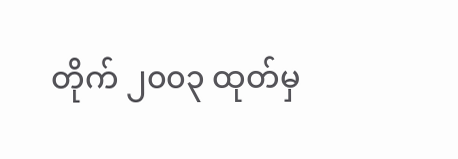တိုက် ၂၀၀၃ ထုတ်မှ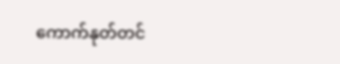ကောက်နုတ်တင်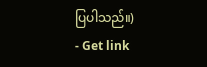ပြပါသည်။)
- Get link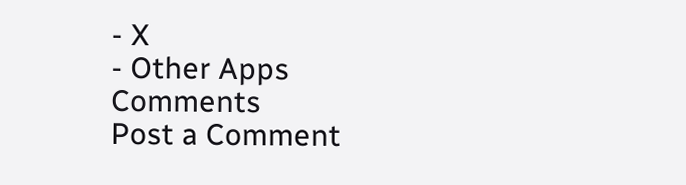- X
- Other Apps
Comments
Post a Comment